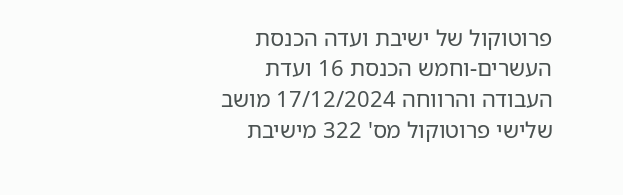פרוטוקול של ישיבת ועדה הכנסת העשרים-וחמש הכנסת 16 ועדת העבודה והרווחה 17/12/2024 מושב שלישי פרוטוקול מס' 322 מישיבת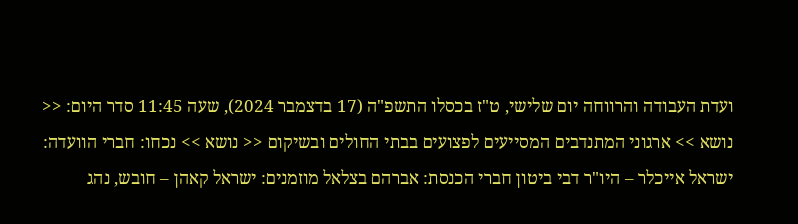ועדת העבודה והרווחה יום שלישי, ט"ז בכסלו התשפ"ה (17 בדצמבר 2024), שעה 11:45 סדר היום: << נושא >> ארגוני המתנדבים המסייעים לפצועים בבתי החולים ובשיקום << נושא >> נכחו: חברי הוועדה: ישראל אייכלר – היו"ר דבי ביטון חברי הכנסת: אברהם בצלאל מוזמנים: ישראל קאהן – חובש, נהג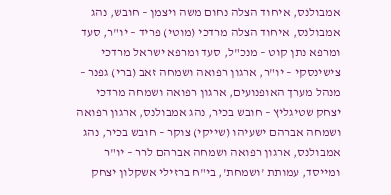אמבולנס, איחוד הצלה נחום משה ויצמן – חובש, נהג אמבולנס, איחוד הצלה מרדכי (מוטי) פריד – יו"ר, סעד ומרפא נתן קוט – מנכ"ל, סעד ומרפא ישראל מרדכי צישינסקי – יו"ר, ארגון רפואה ושמחה זאב (ברי) גפנר – מנהל מערך האופנועים, ארגון רפואה ושמחה מרדכי יצחק שטיגליץ – חובש בכיר, נהג אמבולנס, ארגון רפואה ושמחה אברהם ישעיהו (שייקי) צוקר – חובש בכיר, נהג אמבולנס, ארגון רפואה ושמחה אברהם לרר – יו"ר ומייסד, עמותת 'ושמחת', בי"ח ברזילי אשקלון יצחק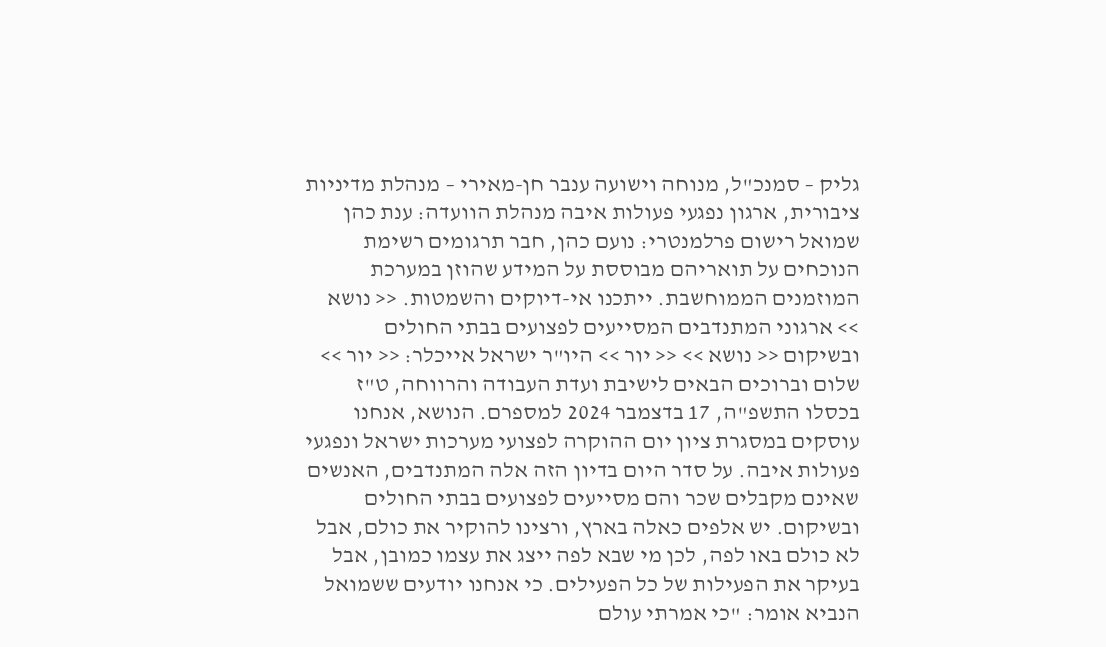גליק – סמנכ"ל, מנוחה וישועה ענבר חן-מאירי – מנהלת מדיניות ציבורית, ארגון נפגעי פעולות איבה מנהלת הוועדה: ענת כהן שמואל רישום פרלמנטרי: נועם כהן, חבר תרגומים רשימת הנוכחים על תואריהם מבוססת על המידע שהוזן במערכת המוזמנים הממוחשבת. ייתכנו אי-דיוקים והשמטות. << נושא >> ארגוני המתנדבים המסייעים לפצועים בבתי החולים ובשיקום << נושא >> << יור >> היו"ר ישראל אייכלר: << יור >> שלום וברוכים הבאים לישיבת ועדת העבודה והרווחה, ט"ז בכסלו התשפ"ה, 17 בדצמבר 2024 למספרם. הנושא, אנחנו עוסקים במסגרת ציון יום ההוקרה לפצועי מערכות ישראל ונפגעי פעולות איבה. על סדר היום בדיון הזה אלה המתנדבים, האנשים שאינם מקבלים שכר והם מסייעים לפצועים בבתי החולים ובשיקום. יש אלפים כאלה בארץ, ורצינו להוקיר את כולם, אבל לא כולם באו לפה, לכן מי שבא לפה ייצג את עצמו כמובן, אבל בעיקר את הפעילות של כל הפעילים. כי אנחנו יודעים ששמואל הנביא אומר: "כי אמרתי עולם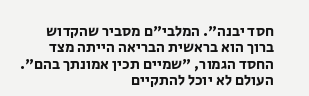חסד יבנה". המלבי"ם מסביר שהקדוש ברוך הוא בראשית הבריאה הייתה מצד החסד הגמור, "שמיים תכין אמונתך בהם". העולם לא יוכל להתקיים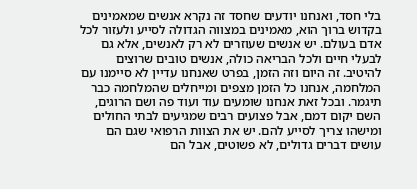בלי חסד, ואנחנו יודעים שחסד זה נקרא אנשים שמאמינים בקדוש ברוך הוא, מאמינים במצווה הגדולה לסייע ולעזור לכל אדם בעולם. יש אנשים שעוזרים לא רק לאנשים, אלא גם לבעלי חיים ולכל הבריאה כולה, אנשים טובים שרוצים להיטיב. זה היום וזה הזמן, בפרט שאנחנו עדיין לא סיימנו עם המלחמה, אנחנו כל הזמן מצפים ומייחלים שהמלחמה כבר תיגמר. ובכל זאת אנחנו שומעים עוד ועוד פה ושם הרוגים, השם יקום דמם, אבל פצועים רבים שמגיעים לבתי החולים ומישהו צריך לסייע להם. יש את הצוות הרפואי שגם הם עושים דברים גדולים, לא פשוטים, אבל הם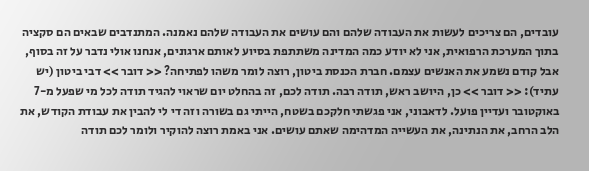עובדים, הם צריכים לעשות את העבודה שלהם והם עושים את העבודה שלהם נאמנה. המתנדבים שבאים הם סקציה בתוך המערכת הרפואית, אני לא יודע כמה המדינה משתתפת בסיוע לאותם ארגונים, אנחנו אולי נדבר על זה בסוף, אבל קודם נשמע את האנשים עצמם. חברת הכנסת ביטון, רוצה לומר משהו לפתיחה? << דובר >> דבי ביטון (יש עתיד): << דובר >> כן, היושב ראש, תודה רבה. תודה לכם, זה בהחלט יום שראוי להגיד תודה לכל מי שפעל מ-7 באוקטובר ועדיין פועל. לדאבוני, אני פגשתי חלקכם בשטח, הייתי גם בשורה וזה די לי להבין את עבודת הקודש, את הלב הרחב, את הנתינה, את העשייה המדהימה שאתם עושים. אני באמת רוצה להוקיר ולומר לכם תודה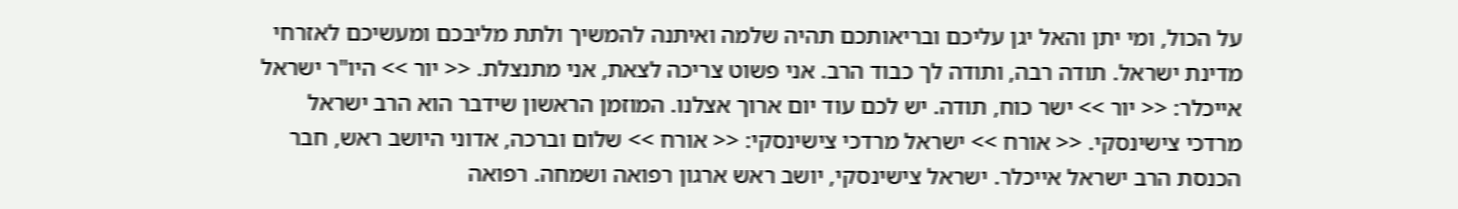על הכול, ומי יתן והאל יגן עליכם ובריאותכם תהיה שלמה ואיתנה להמשיך ולתת מליבכם ומעשיכם לאזרחי מדינת ישראל. תודה רבה, ותודה לך כבוד הרב. אני פשוט צריכה לצאת, אני מתנצלת. << יור >> היו"ר ישראל אייכלר: << יור >> ישר כוח, תודה. יש לכם עוד יום ארוך אצלנו. המוזמן הראשון שידבר הוא הרב ישראל מרדכי צישינסקי. << אורח >> ישראל מרדכי צישינסקי: << אורח >> שלום וברכה, אדוני היושב ראש, חבר הכנסת הרב ישראל אייכלר. ישראל צישינסקי, יושב ראש ארגון רפואה ושמחה. רפואה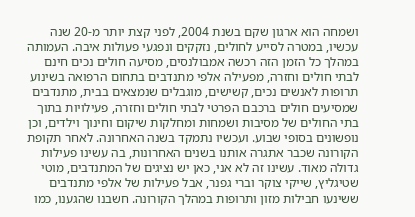ושמחה הוא ארגון שקם בשנת 2004, לפני קצת יותר מ-20 שנה עכשיו, במטרה לסייע לחולים, נזקקים ונפגעי פעולות איבה. העמותה במהלך כל הזמן הזה רכשה אמבולנסים, מסיעה חולים נכים חינם לבתי חולים וחזרה, מפעילה אלפי מתנדבים בתחום הרפואה בשינוע תרופות לאנשים נכים, קשישים, מוגבלים שנמצאים בבית, מתנדבים שמסיעים חולים ברכבם הפרטי לבתי חולים וחזרה, פעילויות בתוך בתי החולים של מסיבות ושמחות ומחלקות שיקום וחינוך וילדים, וכן נופשונים בסופי שבוע. ועכשיו נתמקד בשנה האחרונה. לאחר תקופת הקורונה שכבר אתגרה אותנו בשנים האחרונות, בה עשינו פעילות גדולה מאוד. עשינו זה לא אני, כאן יש נציגים של המתנדבים, מוטי שטיגליץ, שייקי צוקר וברי גפנר, אבל פעילות של אלפי מתנדבים ששינעו חבילות מזון ותרופות במהלך הקורונה. חשבנו שהגענו, כמו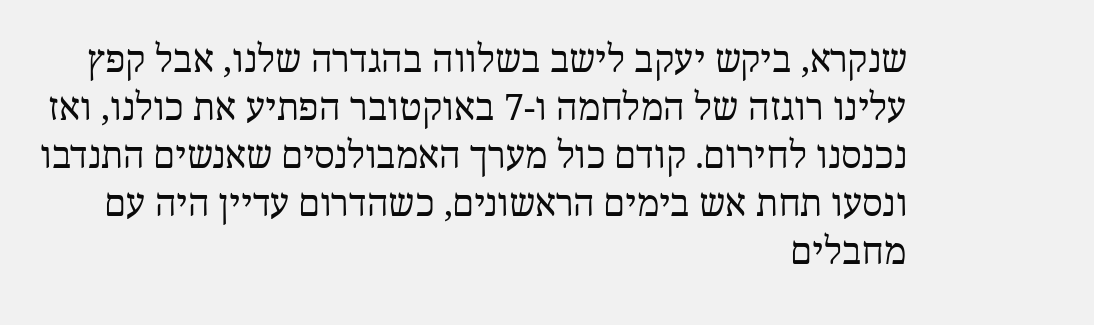שנקרא, ביקש יעקב לישב בשלווה בהגדרה שלנו, אבל קפץ עלינו רוגזה של המלחמה ו-7 באוקטובר הפתיע את כולנו, ואז נכנסנו לחירום. קודם כול מערך האמבולנסים שאנשים התנדבו ונסעו תחת אש בימים הראשונים, כשהדרום עדיין היה עם מחבלים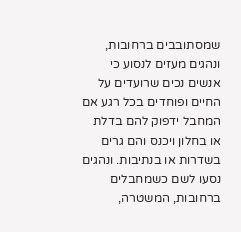שמסתובבים ברחובות, ונהגים מעזים לנסוע כי אנשים נכים שרועדים על החיים ופוחדים בכל רגע אם המחבל ידפוק להם בדלת או בחלון ויכנס והם גרים בשדרות או בנתיבות. ונהגים נסעו לשם כשמחבלים ברחובות, המשטרה,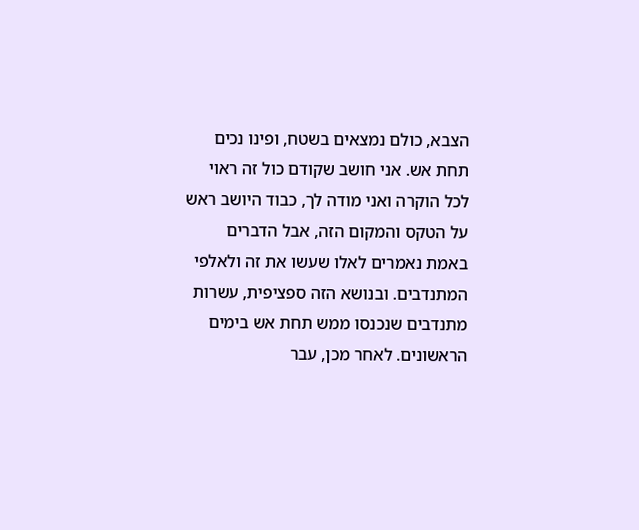הצבא, כולם נמצאים בשטח, ופינו נכים תחת אש. אני חושב שקודם כול זה ראוי לכל הוקרה ואני מודה לך, כבוד היושב ראש על הטקס והמקום הזה, אבל הדברים באמת נאמרים לאלו שעשו את זה ולאלפי המתנדבים. ובנושא הזה ספציפית, עשרות מתנדבים שנכנסו ממש תחת אש בימים הראשונים. לאחר מכן, עבר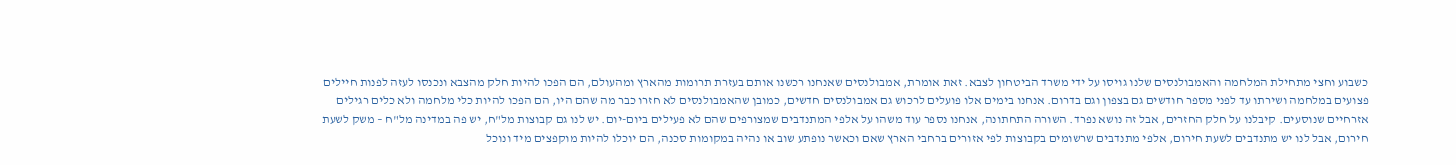כשבוע וחצי מתחילת המלחמה והאמבולנסים שלנו גויסו על ידי משרד הביטחון לצבא. זאת אומרת, אמבולנסים שאנחנו רכשנו אותם בעזרת תרומות מהארץ ומהעולם, הם הפכו להיות חלק מהצבא ונכנסו לעזה לפנות חיילים פצועים במלחמה ושירתו עד לפני מספר חודשים גם בצפון וגם בדרום. אנחנו בימים אלו פועלים לרכוש גם אמבולנסים חדשים, כמובן שהאמבולנסים לא חזרו כבר מה שהם היו, הם הפכו להיות כלי מלחמה ולא כלים רגילים אזרחיים שנוסעים. קיבלנו על חלק החזרים, אבל זה נושא נפרד. השורה התחתונה, אנחנו נספר עוד משהו על אלפי המתנדבים שמצורפים שהם לא פעילים ביום-יום. יש לנו גם קבוצות מל"ח, יש פה במדינה מל"ח – משק לשעת חירום, אבל לנו יש מתנדבים לשעת חירום, אלפי מתנדבים שרשומים בקבוצות לפי אזורים ברחבי הארץ שאם וכאשר נופתע שוב או נהיה במקומות סכנה, הם יוכלו להיות מוקפצים מיד ונוכל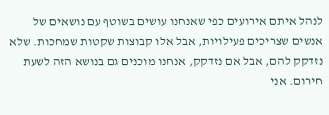לנהל איתם אירועים כפי שאנחנו עושים בשוטף עם נושאים של אנשים שצריכים פעילויות, אבל אלו קבוצות שקטות שמחכות. שלא נזדקק להם, אבל אם נזדקק, אנחנו מוכנים גם בנושא הזה לשעת חירום. אני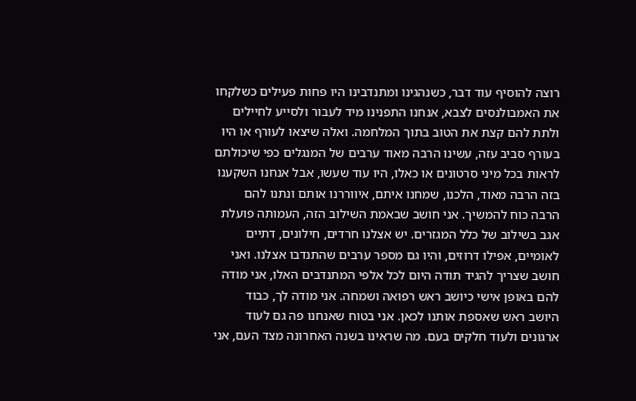רוצה להוסיף עוד דבר, כשנהגינו ומתנדבינו היו פחות פעילים כשלקחו את האמבולנסים לצבא, אנחנו התפנינו מיד לעבור ולסייע לחיילים ולתת להם קצת את הטוב בתוך המלחמה. ואלה שיצאו לעורף או היו בעורף סביב עזה, עשינו הרבה מאוד ערבים של המנגלים כפי שיכולתם לראות בכל מיני סרטונים או כאלו, היו עוד שעשו, אבל אנחנו השקענו בזה הרבה מאוד, הלכנו, שמחנו איתם, איווררנו אותם ונתנו להם הרבה כוח להמשיך. אני חושב שבאמת השילוב הזה, העמותה פועלת אגב בשילוב של כלל המגזרים. יש אצלנו חרדים, חילונים, דתיים לאומיים, אפילו דרוזים, והיו גם מספר ערבים שהתנדבו אצלנו. ואני חושב שצריך להגיד תודה היום לכל אלפי המתנדבים האלו, אני מודה להם באופן אישי כיושב ראש רפואה ושמחה. אני מודה לך, כבוד היושב ראש שאספת אותנו לכאן. אני בטוח שאנחנו פה גם לעוד ארגונים ולעוד חלקים בעם. מה שראינו בשנה האחרונה מצד העם, אני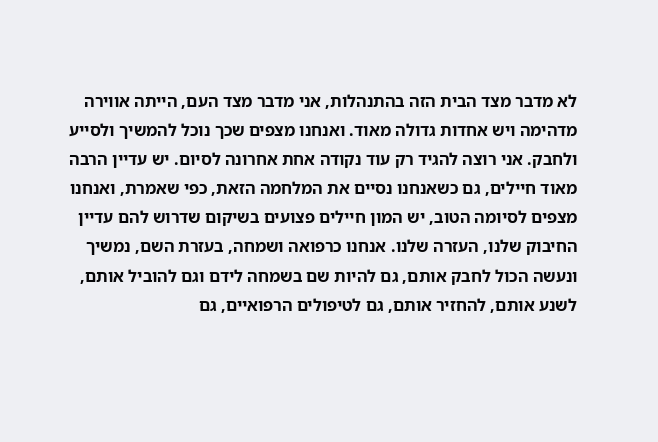לא מדבר מצד הבית הזה בהתנהלות, אני מדבר מצד העם, הייתה אווירה מדהימה ויש אחדות גדולה מאוד. ואנחנו מצפים שכך נוכל להמשיך ולסייע ולחבק. אני רוצה להגיד רק עוד נקודה אחת אחרונה לסיום. יש עדיין הרבה מאוד חיילים, גם כשאנחנו נסיים את המלחמה הזאת, כפי שאמרת, ואנחנו מצפים לסיומה הטוב, יש המון חיילים פצועים בשיקום שדרוש להם עדיין החיבוק שלנו, העזרה שלנו. אנחנו כרפואה ושמחה, בעזרת השם, נמשיך ונעשה הכול לחבק אותם, גם להיות שם בשמחה לידם וגם להוביל אותם, לשנע אותם, להחזיר אותם, גם לטיפולים הרפואיים, גם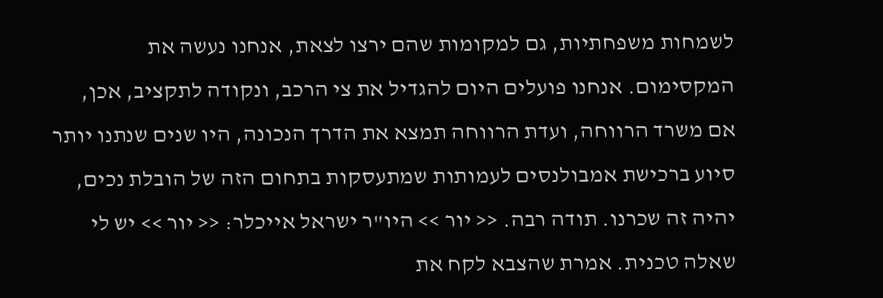לשמחות משפחתיות, גם למקומות שהם ירצו לצאת, אנחנו נעשה את המקסימום. אנחנו פועלים היום להגדיל את צי הרכב, ונקודה לתקציב, אכן, אם משרד הרווחה, ועדת הרווחה תמצא את הדרך הנכונה, היו שנים שנתנו יותר סיוע ברכישת אמבולנסים לעמותות שמתעסקות בתחום הזה של הובלת נכים, יהיה זה שכרנו. תודה רבה. << יור >> היו"ר ישראל אייכלר: << יור >> יש לי שאלה טכנית. אמרת שהצבא לקח את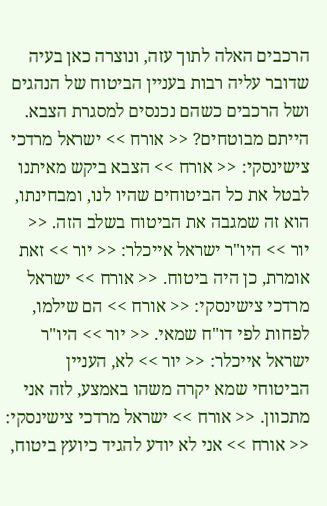הרכבים האלה לתוך עזה, ונוצרה כאן בעיה שדובר עליה רבות בעניין הביטוח של הנהגים ושל הרכבים כשהם נכנסים למסגרת הצבא. הייתם מבוטחים? << אורח >> ישראל מרדכי צישינסקי: << אורח >> הצבא ביקש מאיתנו לבטל את כל הביטוחים שהיו לנו, ומבחינתו, הוא זה שמגבה את הביטוח בשלב הזה. << יור >> היו"ר ישראל אייכלר: << יור >> זאת אומרת, כן היה ביטוח. << אורח >> ישראל מרדכי צישינסקי: << אורח >> הם שילמו, לפחות לפי דו"ח שמאי. << יור >> היו"ר ישראל אייכלר: << יור >> לא, העניין הביטוחי שמא יקרה משהו באמצע, לזה אני מתכוון. << אורח >> ישראל מרדכי צישינסקי: << אורח >> אני לא יודע להגיד כיועץ ביטוח,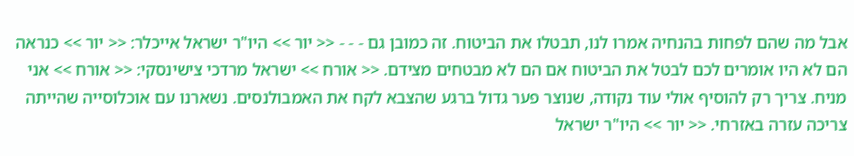אבל מה שהם לפחות בהנחיה אמרו לנו, תבטלו את הביטוח. זה כמובן גם - - - << יור >> היו"ר ישראל אייכלר: << יור >> כנראה הם לא היו אומרים לכם לבטל את הביטוח אם הם לא מבטחים מצידם. << אורח >> ישראל מרדכי צישינסקי: << אורח >> אני מניח. צריך רק להוסיף אולי עוד נקודה, שנוצר פער גדול ברגע שהצבא לקח את האמבולנסים. נשארנו עם אוכלוסייה שהייתה צריכה עזרה באזרחי. << יור >> היו"ר ישראל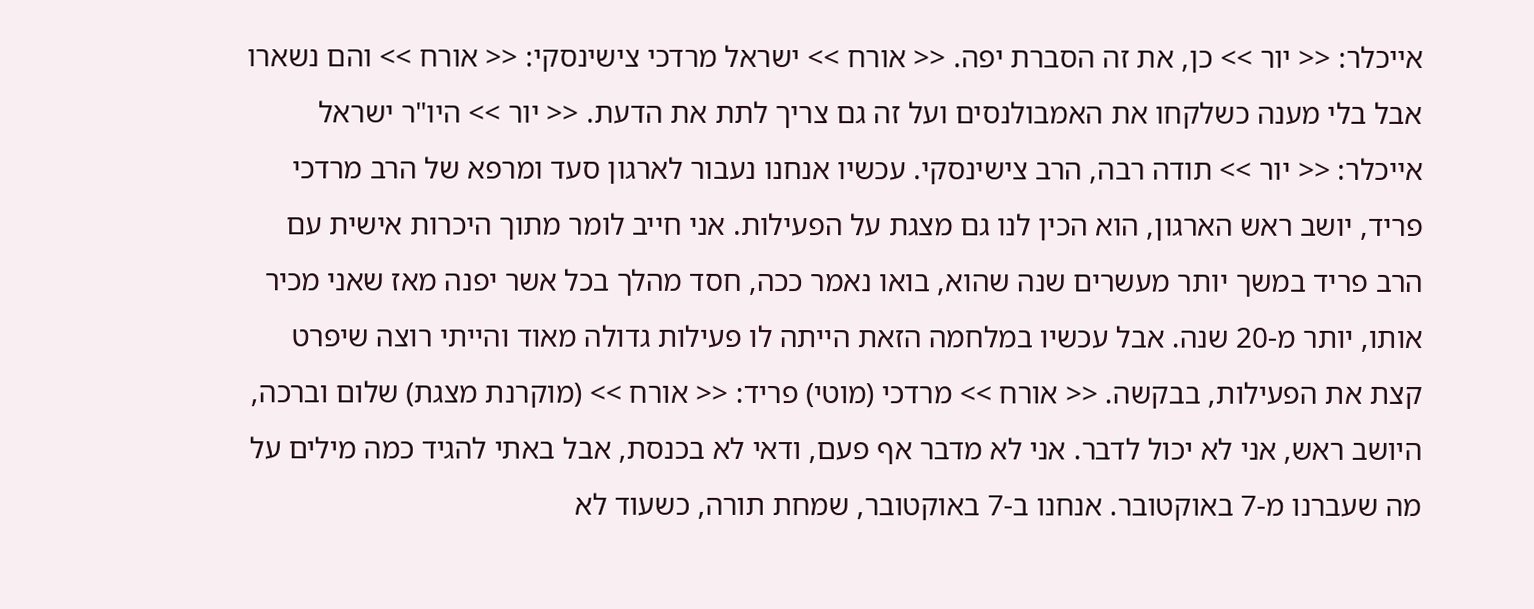אייכלר: << יור >> כן, את זה הסברת יפה. << אורח >> ישראל מרדכי צישינסקי: << אורח >> והם נשארו אבל בלי מענה כשלקחו את האמבולנסים ועל זה גם צריך לתת את הדעת. << יור >> היו"ר ישראל אייכלר: << יור >> תודה רבה, הרב צישינסקי. עכשיו אנחנו נעבור לארגון סעד ומרפא של הרב מרדכי פריד, יושב ראש הארגון, הוא הכין לנו גם מצגת על הפעילות. אני חייב לומר מתוך היכרות אישית עם הרב פריד במשך יותר מעשרים שנה שהוא, בואו נאמר ככה, חסד מהלך בכל אשר יפנה מאז שאני מכיר אותו, יותר מ-20 שנה. אבל עכשיו במלחמה הזאת הייתה לו פעילות גדולה מאוד והייתי רוצה שיפרט קצת את הפעילות, בבקשה. << אורח >> מרדכי (מוטי) פריד: << אורח >> (מוקרנת מצגת) שלום וברכה, היושב ראש, אני לא יכול לדבר. אני לא מדבר אף פעם, ודאי לא בכנסת, אבל באתי להגיד כמה מילים על מה שעברנו מ-7 באוקטובר. אנחנו ב-7 באוקטובר, שמחת תורה, כשעוד לא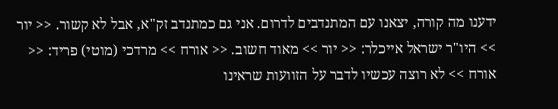ידענו מה קורה, יצאנו עם המתנדבים לדרום. אני גם כמתנדב זק"א, אבל לא קשור. << יור >> היו"ר ישראל אייכלר: << יור >> מאוד חשוב. << אורח >> מרדכי (מוטי) פריד: << אורח >> לא רוצה עכשיו לדבר על הזוועות שראינו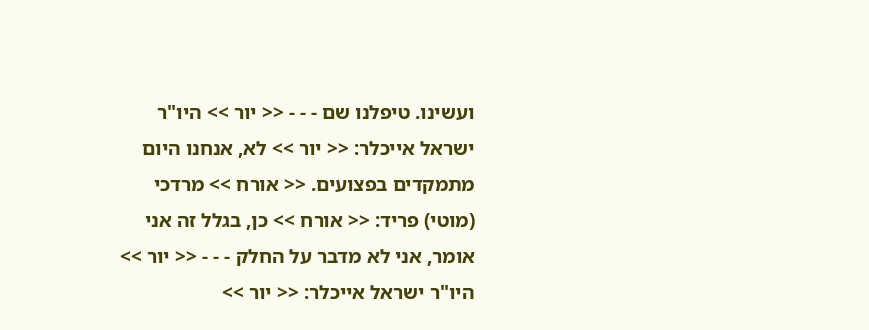ועשינו. טיפלנו שם - - - << יור >> היו"ר ישראל אייכלר: << יור >> לא, אנחנו היום מתמקדים בפצועים. << אורח >> מרדכי (מוטי) פריד: << אורח >> כן, בגלל זה אני אומר, אני לא מדבר על החלק - - - << יור >> היו"ר ישראל אייכלר: << יור >>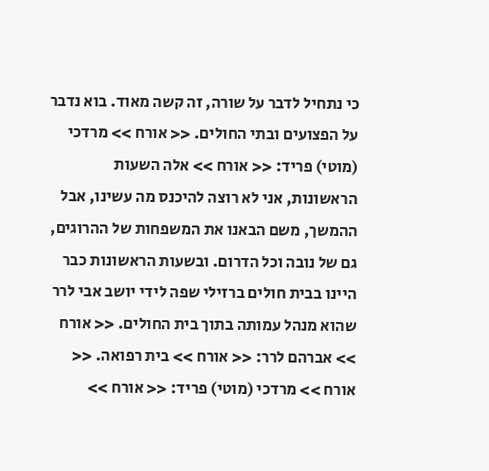כי נתחיל לדבר על שורה, זה קשה מאוד. בוא נדבר על הפצועים ובתי החולים. << אורח >> מרדכי (מוטי) פריד: << אורח >> אלה השעות הראשונות, אני לא רוצה להיכנס מה עשינו, אבל ההמשך, משם הבאנו את המשפחות של ההרוגים, גם של נובה וכל הדרום. ובשעות הראשונות כבר היינו בבית חולים ברזילי שפה לידי יושב אבי לרר שהוא מנהל עמותה בתוך בית החולים. << אורח >> אברהם לרר: << אורח >> בית רפואה. << אורח >> מרדכי (מוטי) פריד: << אורח >>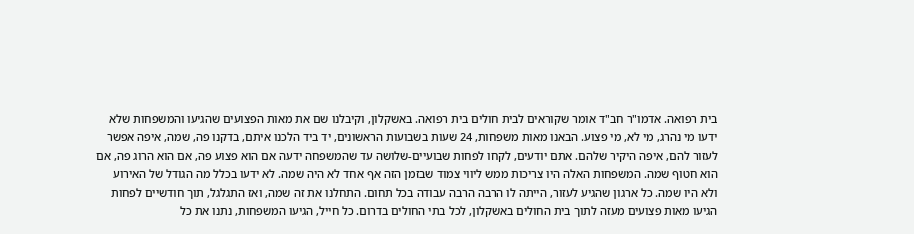בית רפואה. אדמו"ר חב"ד אומר שקוראים לבית חולים בית רפואה. באשקלון, וקיבלנו שם את מאות הפצועים שהגיעו והמשפחות שלא ידעו מי נהרג, מי לא, מי פצוע. הבאנו מאות משפחות, 24 שעות בשבועות הראשונים, יד ביד הלכנו איתם, בדקנו פה, שמה, איפה אפשר לעזור להם, איפה היקיר שלהם. אתם יודעים, לקחו לפחות שבועיים-שלושה עד שהמשפחה ידעה אם הוא פצוע פה, אם הוא הרוג פה, אם הוא חטוף שמה. המשפחות האלה היו צריכות ממש ליווי צמוד שבזמן הזה אף אחד לא היה שמה. לא ידעו בכלל מה הגודל של האירוע ולא היו שמה. כל ארגון שהגיע לעזור, הייתה לו הרבה הרבה עבודה בכל תחום. התחלנו את זה שמה, ואז התגלגל, תוך חודשיים לפחות הגיעו מאות פצועים מעזה לתוך בית החולים באשקלון, לכל בתי החולים בדרום. כל חייל, הגיעו המשפחות, נתנו את כל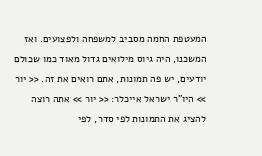המעטפת החמה מסביב למשפחה ולפצועים. ואז המשכנו, היה גיוס מילואים גדול מאוד כמו שכולם יודעים, יש פה תמונות, אתם רואים את זה. << יור >> היו"ר ישראל אייכלר: << יור >> אתה רוצה להציג את התמונות לפי סדר, לפי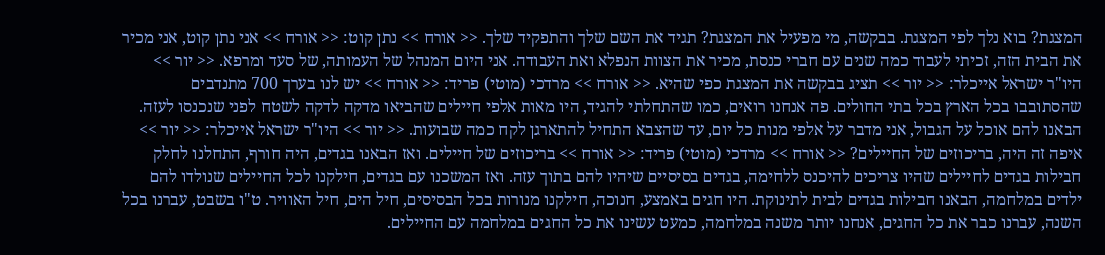המצגת? בוא נלך לפי המצגת. בבקשה, מי מפעיל את המצגת? תגיד את השם שלך והתפקיד שלך. << אורח >> נתן קוט: << אורח >> אני נתן קוט, אני מכיר את הבית הזה, זכיתי לעבוד כמה שנים עם חברי כנסת, מכיר את הצוות הנפלא ואת העבודה. אני היום המנהל של העמותה, של סעד ומרפא. << יור >> היו"ר ישראל אייכלר: << יור >> תציג בבקשה את המצגת כפי שהיא. << אורח >> מרדכי (מוטי) פריד: << אורח >> יש לנו בערך 700 מתנדבים שהסתובבו בכל הארץ בכל בתי החולים. פה אנחנו רואים, כמו שהתחלתי להגיד, היו מאות אלפי חיילים שהביאו מדקה לדקה לשטח לפני שנכנסו לעזה. הבאנו להם אוכל על הגבול, אני מדבר על אלפי מנות כל יום, עד שהצבא התחיל להתארגן לקח כמה שבועות. << יור >> היו"ר ישראל אייכלר: << יור >> איפה זה היה, בריכוזים של החיילים? << אורח >> מרדכי (מוטי) פריד: << אורח >> בריכוזים של חיילים. ואז הבאנו בגדים, היה חורף, התחלנו לחלק חבילות בגדים לחיילים שהיו צריכים להיכנס ללחימה, בגדים בסיסיים שיהיו להם בתוך עזה. ואז המשכנו עם בגדים, חילקנו לכל החיילים שנולדו להם ילדים במלחמה, הבאנו חבילות בגדים לבית לתינוקת. היו חגים באמצע, חנוכה, חילקנו מנורות בכל הבסיסים, חיל הים, חיל האוויר. ט"ו בשבט, עברנו בכל השנה, עברנו כבר את כל החגים, אנחנו יותר משנה במלחמה, כמעט עשינו את כל החגים במלחמה עם החיילים.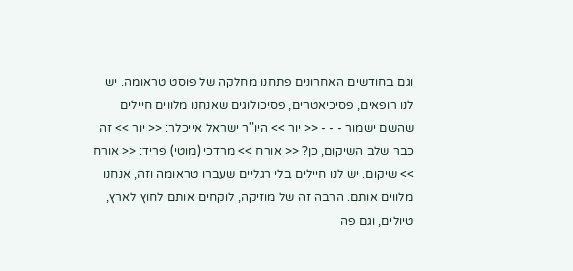וגם בחודשים האחרונים פתחנו מחלקה של פוסט טראומה. יש לנו רופאים, פסיכיאטרים, פסיכולוגים שאנחנו מלווים חיילים שהשם ישמור - - - << יור >> היו"ר ישראל אייכלר: << יור >> זה כבר שלב השיקום, כן? << אורח >> מרדכי (מוטי) פריד: << אורח >> שיקום. יש לנו חיילים בלי רגליים שעברו טראומה וזה, אנחנו מלווים אותם. הרבה זה של מוזיקה, לוקחים אותם לחוץ לארץ, טיולים, וגם פה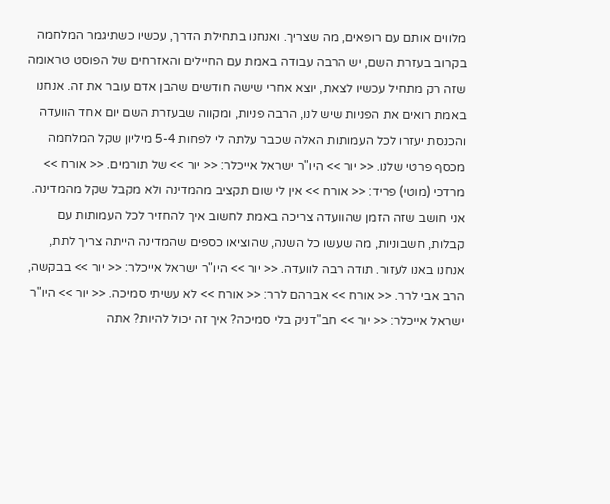מלווים אותם עם רופאים, מה שצריך. ואנחנו בתחילת הדרך, עכשיו כשתיגמר המלחמה בקרוב בעזרת השם, יש הרבה עבודה באמת עם החיילים והאזרחים של הפוסט טראומה שזה רק מתחיל עכשיו לצאת, יוצא אחרי שישה חודשים שהבן אדם עובר את זה. אנחנו באמת רואים את הפניות שיש לנו, הרבה פניות, ומקווה שבעזרת השם יום אחד הוועדה והכנסת יעזרו לכל העמותות האלה שכבר עלתה לי לפחות 5-4 מיליון שקל המלחמה מכסף פרטי שלנו. << יור >> היו"ר ישראל אייכלר: << יור >> של תורמים. << אורח >> מרדכי (מוטי) פריד: << אורח >> אין לי שום תקציב מהמדינה ולא מקבל שקל מהמדינה. אני חושב שזה הזמן שהוועדה צריכה באמת לחשוב איך להחזיר לכל העמותות עם קבלות, חשבוניות, מה שעשו כל השנה, שהוציאו כספים שהמדינה הייתה צריך לתת, אנחנו באנו לעזור. תודה רבה לוועדה. << יור >> היו"ר ישראל אייכלר: << יור >> בבקשה, הרב אבי לרר. << אורח >> אברהם לרר: << אורח >> לא עשיתי סמיכה. << יור >> היו"ר ישראל אייכלר: << יור >> חב"דניק בלי סמיכה? איך זה יכול להיות? אתה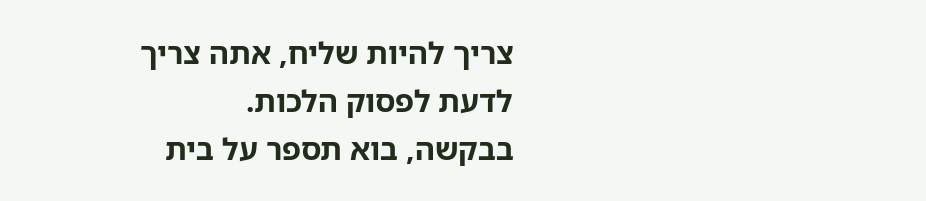צריך להיות שליח, אתה צריך לדעת לפסוק הלכות. בבקשה, בוא תספר על בית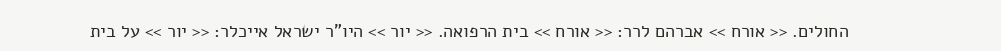החולים. << אורח >> אברהם לרר: << אורח >> בית הרפואה. << יור >> היו"ר ישראל אייכלר: << יור >> על בית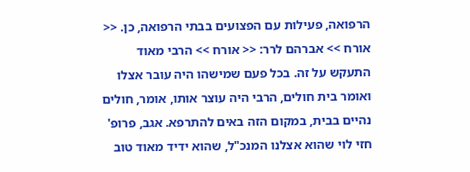הרפואה, פעילות עם הפצועים בבתי הרפואה, כן. << אורח >> אברהם לרר: << אורח >> הרבי מאוד התעקש על זה. בכל פעם שמישהו היה עובר אצלו ואומר בית חולים, הרבי היה עוצר אותו, אומר, חולים נהיים בבית, במקום הזה באים להתרפא. אגב, פרופ' חזי לוי שהוא אצלנו המנכ"ל, שהוא ידיד מאוד טוב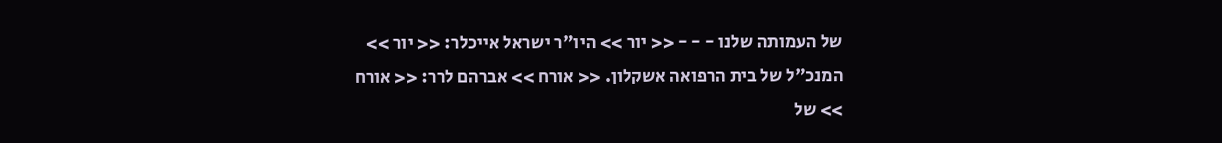של העמותה שלנו - - - << יור >> היו"ר ישראל אייכלר: << יור >> המנכ"ל של בית הרפואה אשקלון. << אורח >> אברהם לרר: << אורח >> של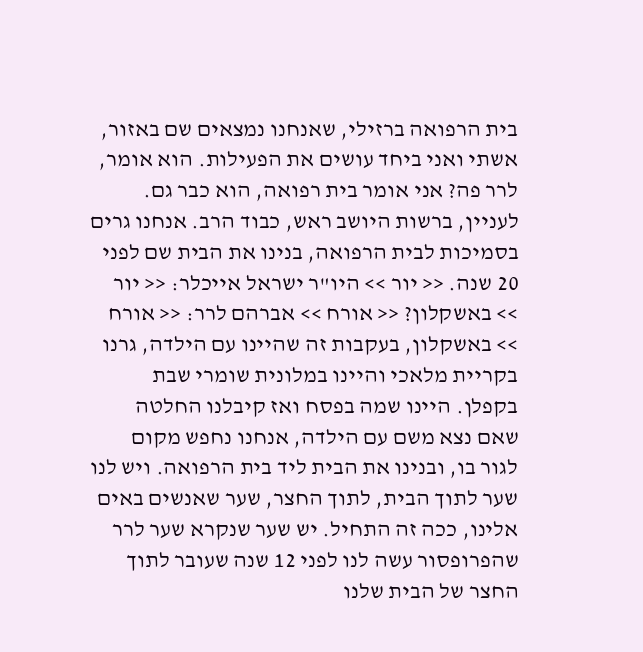בית הרפואה ברזילי, שאנחנו נמצאים שם באזור, אשתי ואני ביחד עושים את הפעילות. הוא אומר, לרר פה? אני אומר בית רפואה, הוא כבר גם. לעניין, ברשות היושב ראש, כבוד הרב. אנחנו גרים בסמיכות לבית הרפואה, בנינו את הבית שם לפני 20 שנה. << יור >> היו"ר ישראל אייכלר: << יור >> באשקלון? << אורח >> אברהם לרר: << אורח >> באשקלון, בעקבות זה שהיינו עם הילדה, גרנו בקריית מלאכי והיינו במלונית שומרי שבת בקפלן. היינו שמה בפסח ואז קיבלנו החלטה שאם נצא משם עם הילדה, אנחנו נחפש מקום לגור בו, ובנינו את הבית ליד בית הרפואה. ויש לנו שער לתוך הבית, לתוך החצר, שער שאנשים באים אלינו, ככה זה התחיל. יש שער שנקרא שער לרר שהפרופסור עשה לנו לפני 12 שנה שעובר לתוך החצר של הבית שלנו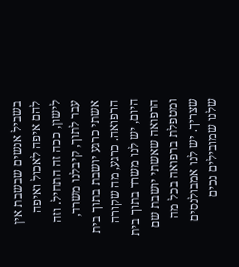בשביל אנשים שבשבת אין להם איפה לאכול ואיפה לישון, ככה זה התחיל. וזה עבר לתוך, קיבלנו משרד, אשתי כרגע יושבת בתוך בית הרפואה. כרגע, מה שקורה היום, יש לנו משרד בתוך בית הרפואה שאשתי יושבת שם ומטפלת ברפואה בכל מה שצריך. יש לנו אמבולנסים שלנו שמובילים נכים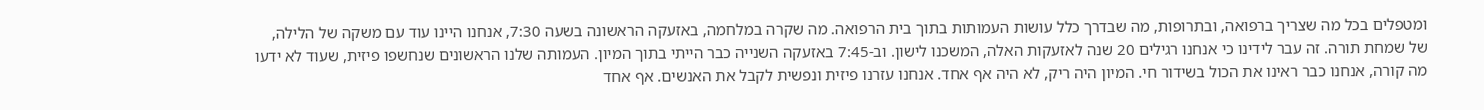ומטפלים בכל מה שצריך ברפואה, ובתרופות, מה שבדרך כלל עושות העמותות בתוך בית הרפואה. מה שקרה במלחמה, באזעקה הראשונה בשעה 7:30, אנחנו היינו עוד עם משקה של הלילה, של שמחת תורה. זה עבר לידינו כי אנחנו רגילים 20 שנה לאזעקות האלה, המשכנו לישון. וב-7:45 באזעקה השנייה כבר הייתי בתוך המיון. העמותה שלנו הראשונים שנחשפו פיזית, שעוד לא ידעו מה קורה, אנחנו כבר ראינו את הכול בשידור חי. המיון היה ריק, לא היה אף אחד. אנחנו עזרנו פיזית ונפשית לקבל את האנשים. אף אחד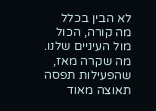לא הבין בכלל מה קורה, הכול מול העיניים שלנו. מה שקרה מאז, שהפעילות תפסה תאוצה מאוד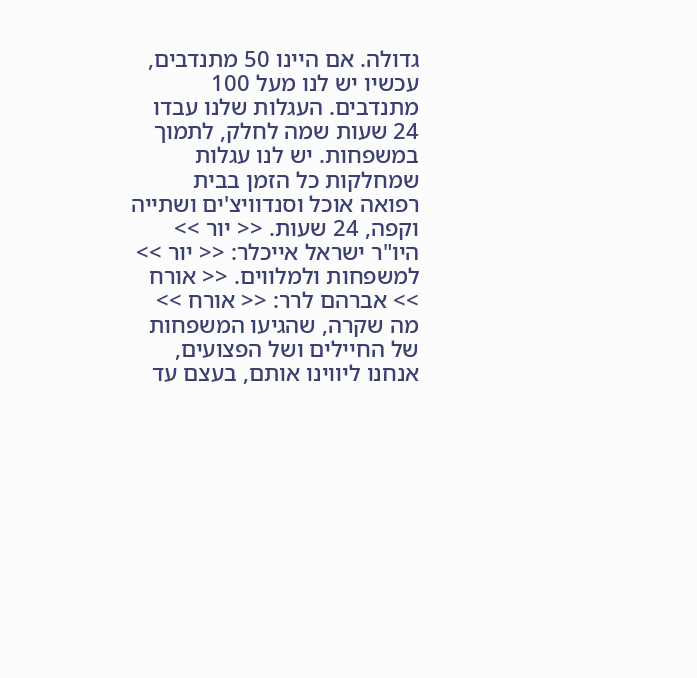גדולה. אם היינו 50 מתנדבים, עכשיו יש לנו מעל 100 מתנדבים. העגלות שלנו עבדו 24 שעות שמה לחלק, לתמוך במשפחות. יש לנו עגלות שמחלקות כל הזמן בבית רפואה אוכל וסנדוויצ'ים ושתייה וקפה, 24 שעות. << יור >> היו"ר ישראל אייכלר: << יור >> למשפחות ולמלווים. << אורח >> אברהם לרר: << אורח >> מה שקרה, שהגיעו המשפחות של החיילים ושל הפצועים, אנחנו ליווינו אותם, בעצם עד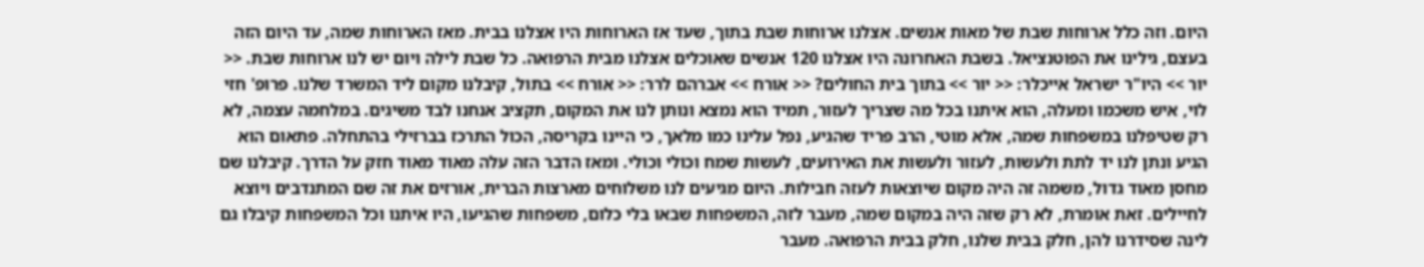היום. וזה כלל ארוחות שבת של מאות אנשים. אצלנו ארוחות שבת בתוך, שעד אז הארוחות היו אצלנו בבית. מאז הארוחות שמה, עד היום הזה בעצם, גילינו את הפוטנציאל. בשבת האחרונה היו אצלנו 120 אנשים שאוכלים אצלנו מבית הרפואה. כל שבת לילה ויום יש לנו ארוחות שבת. << יור >> היו"ר ישראל אייכלר: << יור >> בתוך בית החולים? << אורח >> אברהם לרר: << אורח >> בתול, קיבלנו מקום ליד המשרד שלנו. פרופ' חזי לוי, איש משכמו ומעלה, הוא איתנו בכל מה שצריך לעזור, תמיד הוא נמצא ונותן לנו את המקום, תקציב אנחנו לבד משיגים. במלחמה עצמה, לא רק שטיפלנו במשפחות שמה, אלא מוטי, הרב פריד שהגיע, נפל עלינו כמו מלאך, כי היינו בקריסה, הכול התרכז בברזילי בהתחלה. פתאום הוא הגיע ונתן לנו יד לתת ולעשות, לעזור ולעשות את האירועים, לעשות שמח וכולי וכולי. ומאז הדבר הזה עלה מאוד מאוד חזק על הדרך. קיבלנו שם מחסן מאוד גדול, משמה זה היה מקום שיוצאות לעזה חבילות. היום מגיעים לנו משלוחים מארצות הברית, אורזים את זה שם המתנדבים ויוצא לחיילים. זאת אומרת, לא רק שזה היה במקום שמה, מעבר לזה, המשפחות שבאו בלי כלום, משפחות שהגיעו, היו איתנו וכל המשפחות קיבלו גם לינה שסידרנו להן, חלק בבית שלנו, חלק בבית הרפואה. מעבר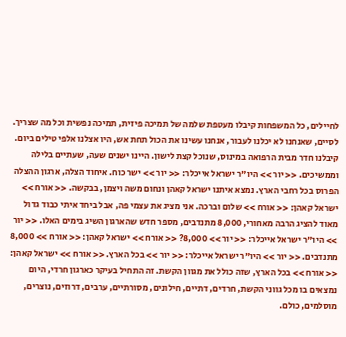לחיילים, כל המשפחות קיבלו מעטפת שלמה של תמיכה פיזית, תמיכה נפשית וכל מה שצריך. לסיים, שאנחנו לא יכלנו לעבור, אנחנו עשינו את הכול תחת אש, היו אצלנו אלפי טילים ביום. קיבלנו חדר מבית הרפואה במינוס, שנוכל קצת לישון. היינו ישנים שעה, שעתיים בלילה וממשיכים. << יור >> היו"ר ישראל אייכלר: << יור >> ישר כוח. איחוד הצלה, ארגון ההצלה הפרוס בכל רחבי הארץ. נמצא איתנו ישראל קאהן ונחום משה ויצמן, בבקשה. << אורח >> ישראל קאהן: << אורח >> שלום וברכה. אני מציג את עצמי פה, אבל ביחד איתי כבוד גדול מאוד להציג הרבה מאחורי, 8,000 מתנדבים, מספר חדש שהארגון השיג בימים האלו. << יור >> היו"ר ישראל אייכלר: << יור >> 8,000? << אורח >> ישראל קאהן: << אורח >> 8,000 מתנדבים. << יור >> היו"ר ישראל אייכלר: << יור >> בכל הארץ. << אורח >> ישראל קאהן: << אורח >> בכל הארץ, שזה כולל את מגוון הקשת. זה התחיל בעיקר כארגון חרדי, היום נמצאים בו מכל גווני הקשת, חרדים, דתיים, חילונים, מסורתיים, ערבים, דרוזים, נוצרים, מוסלמים, כולם.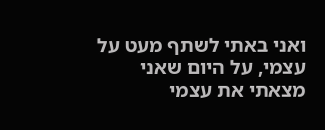ואני באתי לשתף מעט על עצמי, על היום שאני מצאתי את עצמי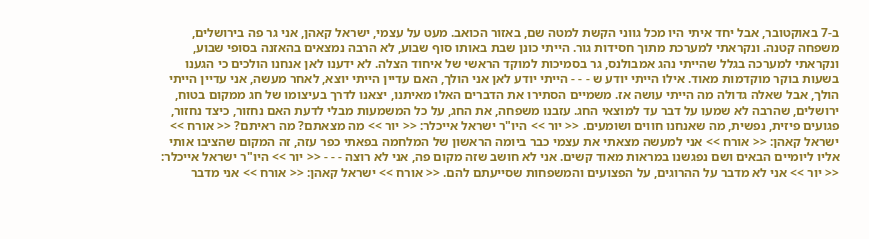ב-7 באוקטובר, אבל יחד איתי היו מכל גווני הקשת למטה שם, באזור הכואב. מעט על עצמי, ישראל קאהן, אני גר פה בירושלים, משפחה קטנה. ונקראתי למערכת מתוך חסידות גור. הייתי כונן שבת באותו סוף שבוע, לא הרבה נמצאים בהאזנה בסופי שבוע, ונקראתי למערכה בגלל שהייתי נהג אמבולנס, גר בסמיכות למוקד הראשי של איחוד הצלה. לא ידענו לאן אנחנו הולכים כי הגענו בשעות בוקר מוקדמות מאוד. אילו הייתי יודע ש - - - הייתי יודע לאן אני הולך, האם עדיין הייתי יוצא, לאחר מעשה, אני עדיין הייתי הולך, אבל שאלה גדולה מה הייתי עושה אז. משמיים הסתירו את הדברים האלו מאיתנו, יצאנו לדרך בעיצומו של חג ממקום בטוח, ירושלים, שהרבה לא שמעו על דבר עד למוצאי החג. עזבנו משפחה, את החג, על כל המשמעות מבלי לדעת האם נחזור, כיצד נחזור, פגועים פיזית, נפשית, מה שאנחנו חווים ושומעים. << יור >> היו"ר ישראל אייכלר: << יור >> מה מצאתם? מה ראיתם? << אורח >> ישראל קאהן: << אורח >> אני למעשה מצאתי את עצמי כבר ביומה הראשון של המלחמה בפאתי כפר עזה, זה המקום שהציבו אותי אליו ליומיים הבאים ושם נפגשנו במראות מאוד קשים. אני לא חושב שזה מקום פה, אני לא רוצה - - - << יור >> היו"ר ישראל אייכלר: << יור >> אני לא מדבר על ההרוגים, על הפצועים והמשפחות שסייעתם להם. << אורח >> ישראל קאהן: << אורח >> אני מדבר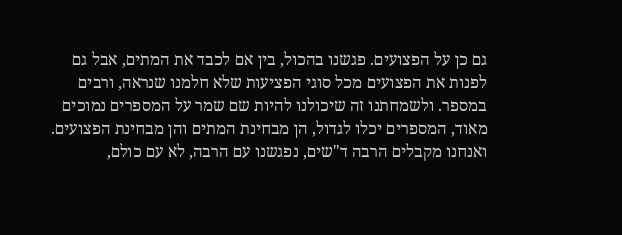גם כן על הפצועים. פגשנו בהכול, בין אם לכבד את המתים, אבל גם לפנות את הפצועים מכל סוגי הפציעות שלא חלמנו שנראה, ורבים במספר. ולשמחתנו זה שיכולנו להיות שם שמר על המספרים נמוכים מאוד, המספרים יכלו לגדול, הן מבחינת המתים והן מבחינת הפצועים. ואנחנו מקבלים הרבה ד"שים, נפגשנו עם הרבה, לא עם כולם,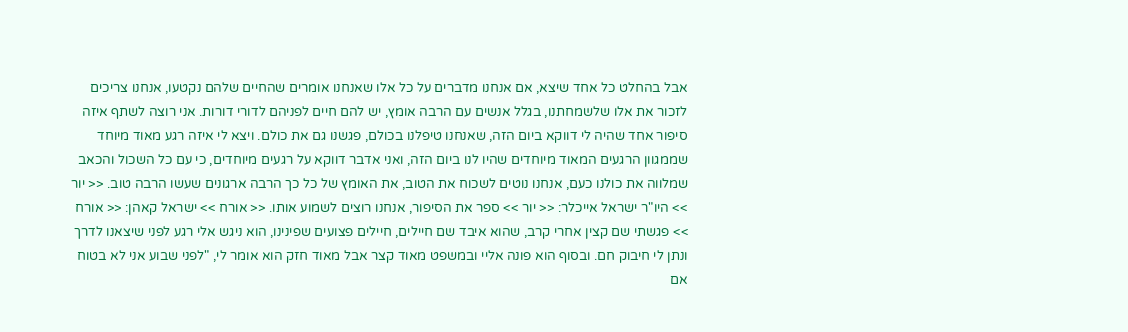אבל בהחלט כל אחד שיצא, אם אנחנו מדברים על כל אלו שאנחנו אומרים שהחיים שלהם נקטעו, אנחנו צריכים לזכור את אלו שלשמחתנו, בגלל אנשים עם הרבה אומץ, יש להם חיים לפניהם לדורי דורות. אני רוצה לשתף איזה סיפור אחד שהיה לי דווקא ביום הזה, שאנחנו טיפלנו בכולם, פגשנו גם את כולם. ויצא לי איזה רגע מאוד מיוחד שממגוון הרגעים המאוד מיוחדים שהיו לנו ביום הזה, ואני אדבר דווקא על רגעים מיוחדים, כי עם כל השכול והכאב שמלווה את כולנו כעם, אנחנו נוטים לשכוח את הטוב, את האומץ של כל כך הרבה ארגונים שעשו הרבה טוב. << יור >> היו"ר ישראל אייכלר: << יור >> ספר את הסיפור, אנחנו רוצים לשמוע אותו. << אורח >> ישראל קאהן: << אורח >> פגשתי שם קצין אחרי קרב, שהוא איבד שם חיילים, חיילים פצועים שפינינו, הוא ניגש אלי רגע לפני שיצאנו לדרך ונתן לי חיבוק חם. ובסוף הוא פונה אליי ובמשפט מאוד קצר אבל מאוד חזק הוא אומר לי, "לפני שבוע אני לא בטוח אם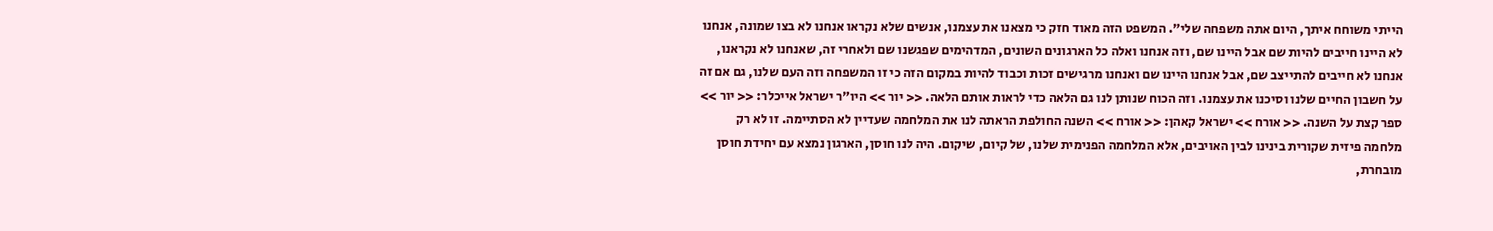הייתי משוחח איתך, היום אתה משפחה שלי". המשפט הזה מאוד חזק כי מצאנו את עצמנו, אנשים שלא נקראו אנחנו לא בצו שמונה, אנחנו לא היינו חייבים להיות שם אבל היינו שם, וזה אנחנו ואלה כל הארגונים השונים, המדהימים שפגשנו שם ולאחרי זה, שאנחנו לא נקראנו, אנחנו לא חייבים להתייצב שם, אבל אנחנו היינו שם ואנחנו מרגישים זכות וכבוד להיות במקום הזה כי זו המשפחה וזה העם שלנו, גם אם זה על חשבון החיים שלנו וסיכנו את עצמנו. וזה הכוח שנותן לנו גם הלאה כדי לראות אותם הלאה. << יור >> היו"ר ישראל אייכלר: << יור >> ספר קצת על השנה. << אורח >> ישראל קאהן: << אורח >> השנה החולפת הראתה לנו את המלחמה שעדיין לא הסתיימה. זו לא רק מלחמה פיזית שקורית בינינו לבין האויבים, אלא המלחמה הפנימית שלנו, של קיום, שיקום. היה לנו חוסן, הארגון נמצא עם יחידת חוסן מובחרת,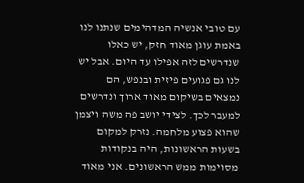עם טובי אנשיה המדהימים שנתנו לנו באמת עוגן מאוד חזק, יש כאלו שנדרשים לזה אפילו עד היום. אבל יש לנו גם פגועים פיזית ובנפש, הם נמצאים בשיקום מאוד ארוך ונדרשים למעבר לכך. לצידי יושב פה משה ויצמן שהוא פצוע מלחמה. נזרק למקום בשעות הראשונות, היה בנקודות מסוימות ממש הראשונים. אני מאוד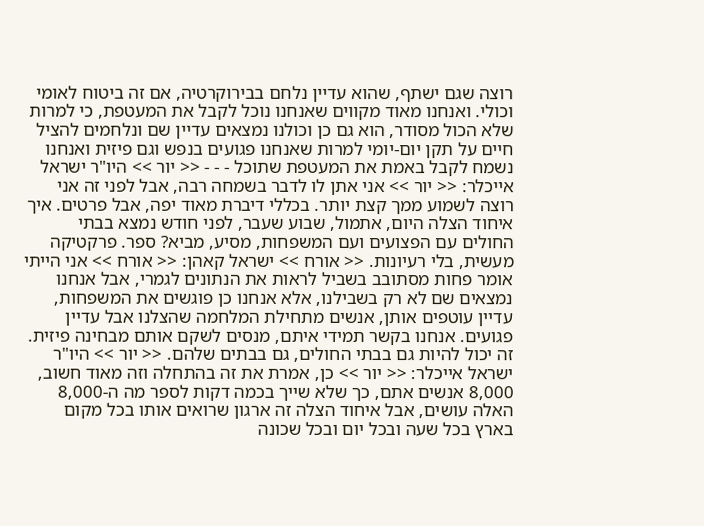רוצה שגם ישתף, שהוא עדיין נלחם בבירוקרטיה, אם זה ביטוח לאומי וכולי. ואנחנו מאוד מקווים שאנחנו נוכל לקבל את המעטפת, כי למרות שלא הכול מסודר, הוא גם כן וכולנו נמצאים עדיין שם ונלחמים להציל חיים על תקן יום-יומי למרות שאנחנו פגועים בנפש וגם פיזית ואנחנו נשמח לקבל באמת את המעטפת שתוכל - - - << יור >> היו"ר ישראל אייכלר: << יור >> אני אתן לו לדבר בשמחה רבה, אבל לפני זה אני רוצה לשמוע ממך קצת יותר. בכללי דיברת מאוד יפה, אבל פרטים. איך איחוד הצלה היום, אתמול, שבוע שעבר, לפני חודש נמצא בבתי החולים עם הפצועים ועם המשפחות, מסיע, מביא? ספר. פרקטיקה מעשית, בלי רעיונות. << אורח >> ישראל קאהן: << אורח >> אני הייתי אומר פחות מסתובב בשביל לראות את הנתונים לגמרי, אבל אנחנו נמצאים שם לא רק בשבילנו, אלא אנחנו כן פוגשים את המשפחות, עדיין עוטפים אותן, אנשים מתחילת המלחמה שהצלנו אבל עדיין פגועים. אנחנו בקשר תמידי איתם, מנסים לשקם אותם מבחינה פיזית. זה יכול להיות גם בבתי החולים, גם בבתים שלהם. << יור >> היו"ר ישראל אייכלר: << יור >> כן, אמרת את זה בהתחלה וזה מאוד חשוב, 8,000 אנשים אתם, כך שלא שייך בכמה דקות לספר מה ה-8,000 האלה עושים, אבל איחוד הצלה זה ארגון שרואים אותו בכל מקום בארץ בכל שעה ובכל יום ובכל שכונה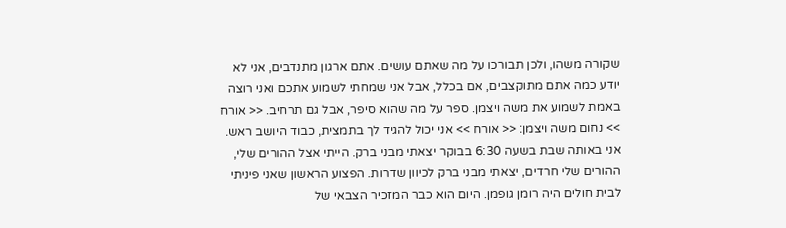שקורה משהו, ולכן תבורכו על מה שאתם עושים. אתם ארגון מתנדבים, אני לא יודע כמה אתם מתוקצבים, אם בכלל, אבל אני שמחתי לשמוע אתכם ואני רוצה באמת לשמוע את משה ויצמן. ספר על מה שהוא סיפר, אבל גם תרחיב. << אורח >> נחום משה ויצמן: << אורח >> אני יכול להגיד לך בתמצית, כבוד היושב ראש. אני באותה שבת בשעה 6:30 בבוקר יצאתי מבני ברק. הייתי אצל ההורים שלי, ההורים שלי חרדים, יצאתי מבני ברק לכיוון שדרות. הפצוע הראשון שאני פיניתי לבית חולים היה רומן גופמן. היום הוא כבר המזכיר הצבאי של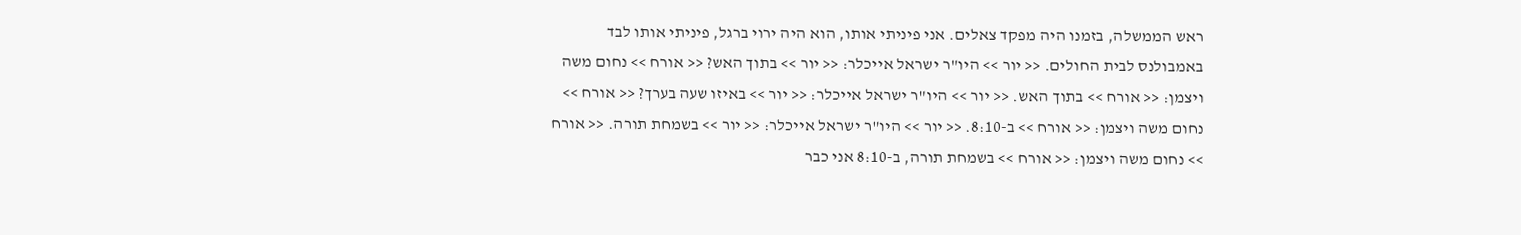ראש הממשלה, בזמנו היה מפקד צאלים. אני פיניתי אותו, הוא היה ירוי ברגל, פיניתי אותו לבד באמבולנס לבית החולים. << יור >> היו"ר ישראל אייכלר: << יור >> בתוך האש? << אורח >> נחום משה ויצמן: << אורח >> בתוך האש. << יור >> היו"ר ישראל אייכלר: << יור >> באיזו שעה בערך? << אורח >> נחום משה ויצמן: << אורח >> ב-8:10. << יור >> היו"ר ישראל אייכלר: << יור >> בשמחת תורה. << אורח >> נחום משה ויצמן: << אורח >> בשמחת תורה, ב-8:10 אני כבר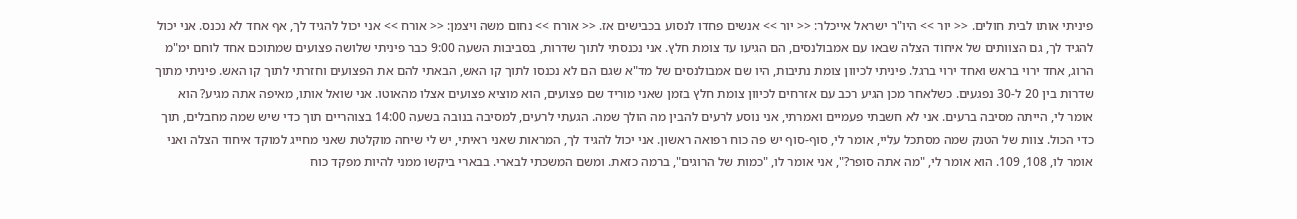פיניתי אותו לבית חולים. << יור >> היו"ר ישראל אייכלר: << יור >> אנשים פחדו לנסוע בכבישים אז. << אורח >> נחום משה ויצמן: << אורח >> אני יכול להגיד לך, אף אחד לא נכנס. אני יכול להגיד לך, גם הצוותים של איחוד הצלה שבאו עם אמבולנסים, הם הגיעו עד צומת חלץ. אני נכנסתי לתוך שדרות, בסביבות השעה 9:00 כבר פיניתי שלושה פצועים שמתוכם אחד לוחם ימ"מ הרוג, אחד ירוי בראש ואחד ירוי ברגל. פיניתי לכיוון צומת נתיבות, היו שם אמבולנסים של מד"א שגם הם לא נכנסו לתוך קו האש, הבאתי להם את הפצועים וחזרתי לתוך קו האש. פיניתי מתוך שדרות בין 20 ל-30 נפגעים. כשלאחר מכן הגיע רכב עם אזרחים לכיוון צומת חלץ בזמן שאני מוריד שם פצועים, הוא מוציא פצועים אצלו מהאוטו. אני שואל אותו, מאיפה אתה מגיע? הוא אומר לי, הייתה מסיבה ברעים. אני לא חשבתי פעמיים ואמרתי, אני נוסע לרעים להבין מה הולך שמה. הגעתי לרעים, למסיבה בנובה בשעה 14:00 בצוהריים תוך כדי שיש שמה מחבלים, תוך כדי הכול. צוות של הטנק שמה מסתכל עליי, אומר לי, סוף-סוף יש פה כוח רפואה ראשון. אני יכול להגיד לך, המראות שאני ראיתי, יש לי שיחה מוקלטת שאני מחייג למוקד איחוד הצלה ואני אומר לו, 108, 109. הוא אומר לי, "מה אתה סופר?", אני אומר לו, "כמות של הרוגים", ברמה כזאת. ומשם המשכתי לבארי. בבארי ביקשו ממני להיות מפקד כוח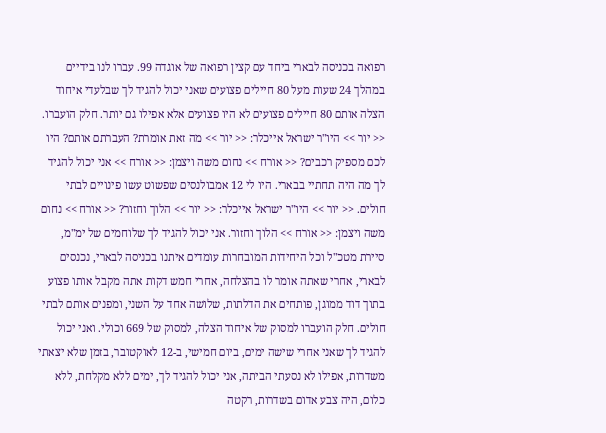רפואה בכניסה לבארי ביחד עם קצין רפואה של אוגדה 99. עברו לנו בידיים במהלך 24 שעות מעל 80 חיילים פצועים שאני יכול להגיד לך שבלעדי איחוד הצלה אותם 80 חיילים פצועים לא היו פצועים אלא אפילו גם יותר. חלק הועברו. << יור >> היו"ר ישראל אייכלר: << יור >> מה זאת אומרת? העברתם אותם? היו לכם מספיק רכבים? << אורח >> נחום משה ויצמן: << אורח >> אני יכול להגיד לך מה היה תחתיי בבארי. היו לי 12 אמבולנסים שפשוט עשו פינויים לבתי חולים. << יור >> היו"ר ישראל אייכלר: << יור >> הלוך וחזור? << אורח >> נחום משה ויצמן: << אורח >> הלוך וחזור. אני יכול להגיד לך שלוחמים של ימ"מ, סיירת מטכ"ל וכל היחידות המובחרות עומדים איתנו בכניסה לבארי, נכנסים לבארי, אחרי שאתה אומר לו בהצלחה, אחרי חמש דקות אתה מקבל אותו פצוע בתוך דוד ממוגן, פותחים את הדלתות, שלושה אחד על השני, ומפנים אותם לבתי חולים. חלק הועברו למסוק של איחוד הצלה, למסוק של 669 וכולי. ואני יכול להגיד לך שאני אחרי שישה ימים, ביום חמישי, ב-12 לאוקטובר, בזמן שלא יצאתי משדרות, אפילו לא נסעתי הביתה, אני יכול להגיד לך, ימים ללא מקלחת, ללא כלום, היה צבע אדום בשדרות, רקטה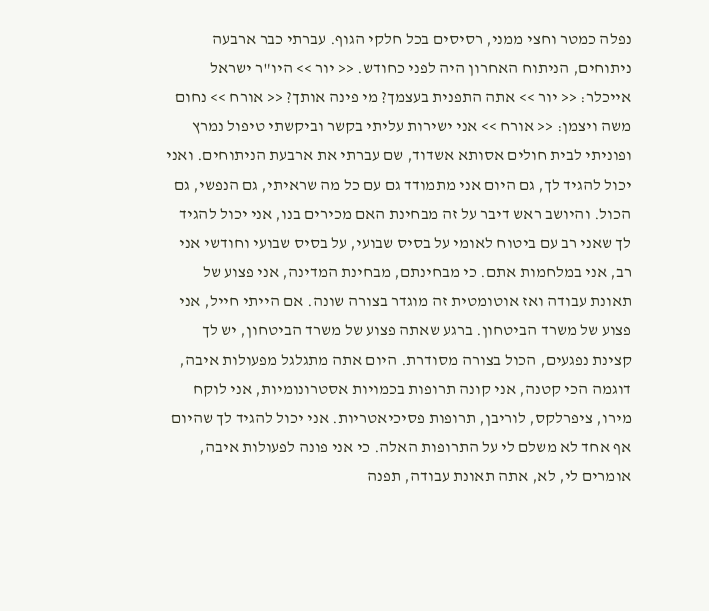נפלה כמטר וחצי ממני, רסיסים בכל חלקי הגוף. עברתי כבר ארבעה ניתוחים, הניתוח האחרון היה לפני כחודש. << יור >> היו"ר ישראל אייכלר: << יור >> אתה התפנית בעצמך? מי פינה אותך? << אורח >> נחום משה ויצמן: << אורח >> אני ישירות עליתי בקשר וביקשתי טיפול נמרץ ופוניתי לבית חולים אסותא אשדוד, שם עברתי את ארבעת הניתוחים. ואני יכול להגיד לך, גם היום אני מתמודד גם עם כל מה שראיתי, גם הנפשי, גם הכול. והיושב ראש דיבר על זה מבחינת האם מכירים בנו, אני יכול להגיד לך שאני רב עם ביטוח לאומי על בסיס שבועי, על בסיס שבועי וחודשי אני רב, אני במלחמות אתם. כי מבחינתם, מבחינת המדינה, אני פצוע של תאונת עבודה ואז אוטומטית זה מוגדר בצורה שונה. אם הייתי חייל, אני פצוע של משרד הביטחון. ברגע שאתה פצוע של משרד הביטחון, יש לך קצינת נפגעים, הכול בצורה מסודרת. היום אתה מתגלגל מפעולות איבה, דוגמה הכי קטנה, אני קונה תרופות בכמויות אסטרונומיות, אני לוקח מירו, ציפרלקס, לוריבן, תרופות פסיכיאטריות. אני יכול להגיד לך שהיום אף אחד לא משלם לי על התרופות האלה. כי אני פונה לפעולות איבה, אומרים לי, לא, אתה תאונת עבודה, תפנה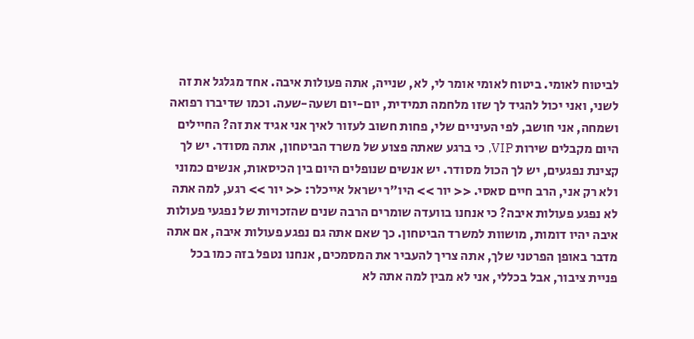לביטוח לאומי. ביטוח לאומי אומר לי, לא, שנייה, אתה פעולות איבה. אחד מגלגל את זה לשני, ואני יכול להגיד לך שזו מלחמה תמידית, יום-יום ושעה-שעה. וכמו שדיברו רפואה ושמחה, אני חושב, לפי העיניים שלי, פחות חשוב לעזור לאיך אני אגיד את זה? החיילים היום מקבלים שירות VIP, כי ברגע שאתה פצוע של משרד הביטחון, אתה מסודר. יש לך קצינת נפגעים, יש לך הכול מסודר. יש אנשים שנופלים היום בין הכיסאות, אנשים כמוני ולא רק אני, הרב חיים סאסי. << יור >> היו"ר ישראל אייכלר: << יור >> רגע, למה אתה לא נפגע פעולות איבה? כי אנחנו בוועדה שומרים הרבה שנים שהזכויות של נפגעי פעולות איבה יהיו דומות, מושוות למשרד הביטחון. כך שאם אתה גם נפגע פעולות איבה, אם אתה מדבר באופן הפרטני שלך, אתה צריך להעביר את המסמכים, אנחנו נטפל בזה כמו בכל פניית ציבור, אבל בכללי, אני לא מבין למה אתה לא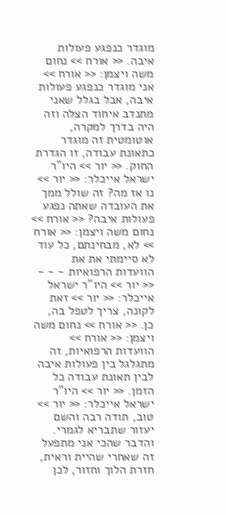מוגדר כנפגע פעולות איבה. << אורח >> נחום משה ויצמן: << אורח >> אני מוגדר כנפגע פעולות איבה, אבל בגלל שאני מתנדב איחוד הצלה וזה היה בדרך למקרה, אוטומטית זה מוגדר כתאונת עבודה, זו הגדרת החוק. << יור >> היו"ר ישראל אייכלר: << יור >> נו אז מה? זה שולל ממך את העובדה שאתה נפגע פעולות איבה? << אורח >> נחום משה ויצמן: << אורח >> לא, מבחינתם, כל עוד לא סיימתי את את הוועדות הרפואיות - - - << יור >> היו"ר ישראל אייכלר: << יור >> זאת לקונה, צריך לטפל בה, כן. << אורח >> נחום משה ויצמן: << אורח >> הוועדות הרפואיות, זה מתגלגל בין פעולות איבה לבין תאונת עבודה כל הזמן. << יור >> היו"ר ישראל אייכלר: << יור >> טוב, תודה רבה והשם יעזור שתבריא לגמרי. והדבר שהכי אני מתפעל זה שאחרי שהיית וראית, חזרת הלוך וחזור, לכן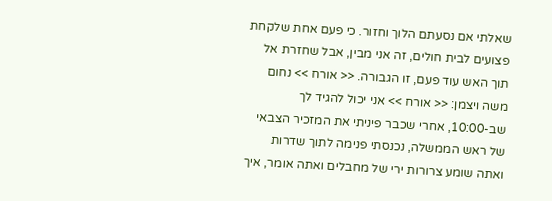שאלתי אם נסעתם הלוך וחזור. כי פעם אחת שלקחת פצועים לבית חולים, זה אני מבין, אבל שחזרת אל תוך האש עוד פעם, זו הגבורה. << אורח >> נחום משה ויצמן: << אורח >> אני יכול להגיד לך שב-10:00, אחרי שכבר פיניתי את המזכיר הצבאי של ראש הממשלה, נכנסתי פנימה לתוך שדרות ואתה שומע צרורות ירי של מחבלים ואתה אומר, איך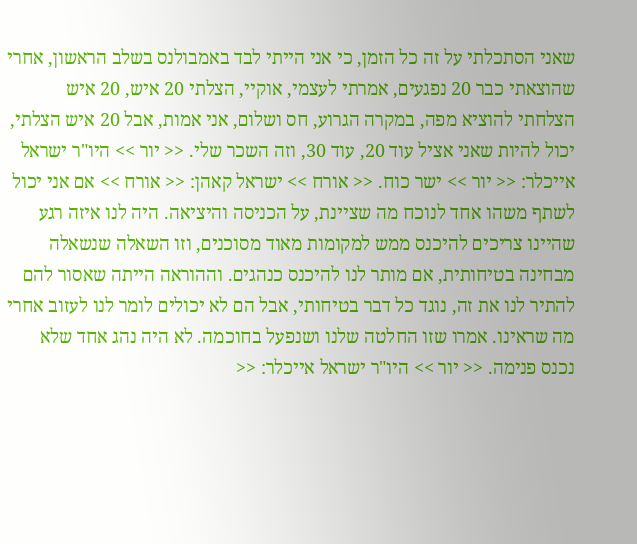שאני הסתכלתי על זה כל הזמן, כי אני הייתי לבד באמבולנס בשלב הראשון, אחרי שהוצאתי כבר 20 נפגעים, אמרתי לעצמי, אוקיי, הצלתי 20 איש, 20 איש הצלחתי להוציא מפה, במקרה הגרוע, חס ושלום, אני אמות, אבל 20 איש הצלתי, יכול להיות שאני אציל עוד 20, עוד 30, וזה השכר שלי. << יור >> היו"ר ישראל אייכלר: << יור >> ישר כוח. << אורח >> ישראל קאהן: << אורח >> אם אני יכול לשתף משהו אחד לנוכח מה שציינת, על הכניסה והיציאה. היה לנו איזה רגע שהיינו צריכים להיכנס ממש למקומות מאוד מסוכנים, וזו השאלה שנשאלה מבחינה בטיחותית, אם מותר לנו להיכנס כנהגים. וההוראה הייתה שאסור להם להתיר לנו את זה, נוגד כל דבר בטיחותי, אבל הם לא יכולים לומר לנו לעזוב אחרי מה שראינו. אמרו שזו החלטה שלנו ושנפעל בחוכמה. לא היה נהג אחד שלא נכנס פנימה. << יור >> היו"ר ישראל אייכלר: <<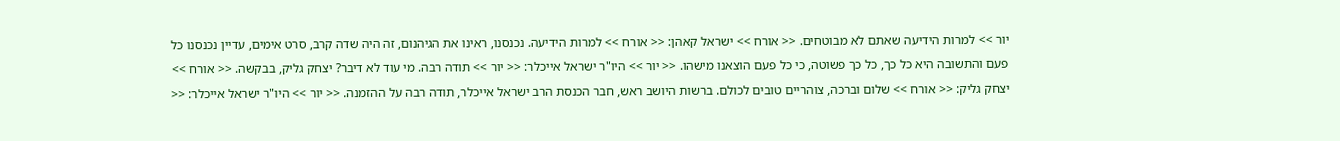יור >> למרות הידיעה שאתם לא מבוטחים. << אורח >> ישראל קאהן: << אורח >> למרות הידיעה. נכנסנו, ראינו את הגיהנום, זה היה שדה קרב, סרט אימים, עדיין נכנסנו כל פעם והתשובה היא כל כך, כל כך פשוטה, כי כל פעם הוצאנו מישהו. << יור >> היו"ר ישראל אייכלר: << יור >> תודה רבה. מי עוד לא דיבר? יצחק גליק, בבקשה. << אורח >> יצחק גליק: << אורח >> שלום וברכה, צוהריים טובים לכולם. ברשות היושב ראש, חבר הכנסת הרב ישראל אייכלר, תודה רבה על ההזמנה. << יור >> היו"ר ישראל אייכלר: <<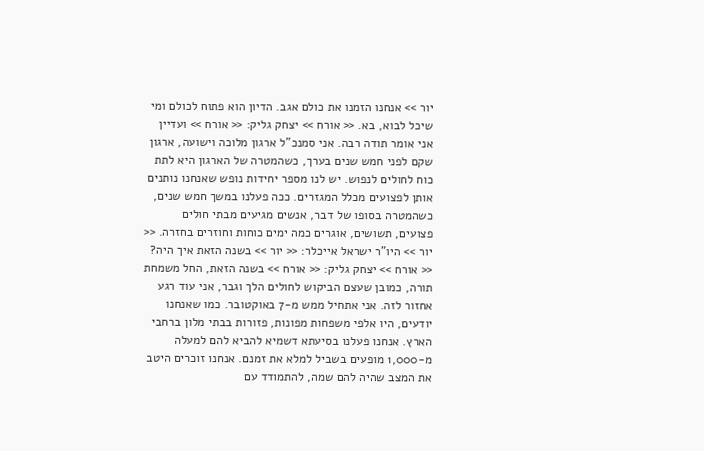יור >> אנחנו הזמנו את כולם אגב. הדיון הוא פתוח לכולם ומי שיכל לבוא, בא. << אורח >> יצחק גליק: << אורח >> ועדיין אני אומר תודה רבה. אני סמנכ"ל ארגון מלוכה וישועה, ארגון שקם לפני חמש שנים בערך, כשהמטרה של הארגון היא לתת כוח לחולים לנפוש. יש לנו מספר יחידות נופש שאנחנו נותנים אותן לפצועים מכלל המגזרים. ככה פעלנו במשך חמש שנים, כשהמטרה בסופו של דבר, אנשים מגיעים מבתי חולים פצועים, תשושים, אוגרים כמה ימים כוחות וחוזרים בחזרה. << יור >> היו"ר ישראל אייכלר: << יור >> בשנה הזאת איך היה? << אורח >> יצחק גליק: << אורח >> בשנה הזאת, החל משמחת תורה, כמובן שעצם הביקוש לחולים הלך וגבר, אני עוד רגע אחזור לזה. אני אתחיל ממש מ-7 באוקטובר. כמו שאנחנו יודעים, היו אלפי משפחות מפונות, פזורות בבתי מלון ברחבי הארץ. אנחנו פעלנו בסיעתא דשמיא להביא להם למעלה מ-1,000 מופעים בשביל למלא את זמנם. אנחנו זוכרים היטב את המצב שהיה להם שמה, להתמודד עם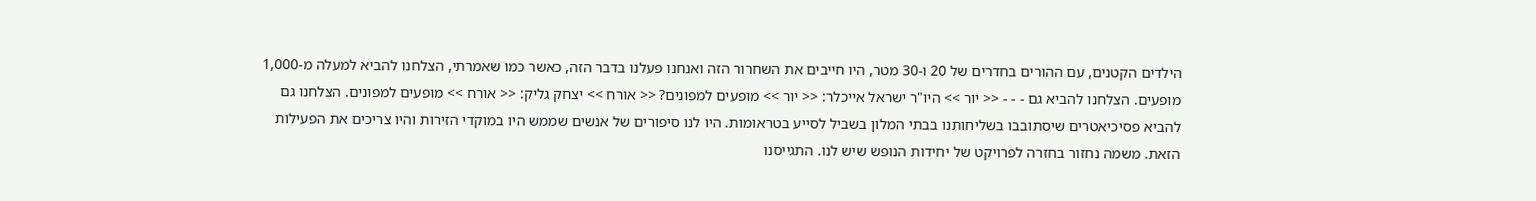הילדים הקטנים, עם ההורים בחדרים של 20 ו-30 מטר, היו חייבים את השחרור הזה ואנחנו פעלנו בדבר הזה, כאשר כמו שאמרתי, הצלחנו להביא למעלה מ-1,000 מופעים. הצלחנו להביא גם - - - << יור >> היו"ר ישראל אייכלר: << יור >> מופעים למפונים? << אורח >> יצחק גליק: << אורח >> מופעים למפונים. הצלחנו גם להביא פסיכיאטרים שיסתובבו בשליחותנו בבתי המלון בשביל לסייע בטראומות. היו לנו סיפורים של אנשים שממש היו במוקדי הזירות והיו צריכים את הפעילות הזאת. משמה נחזור בחזרה לפרויקט של יחידות הנופש שיש לנו. התגייסנו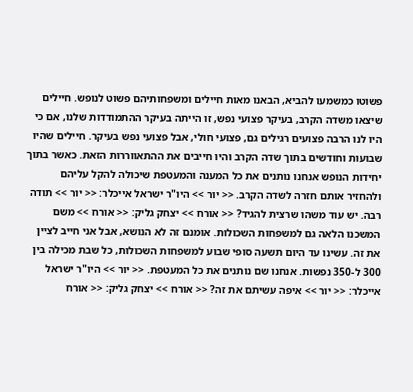פשוטו כמשמעו להביא, הבאנו מאות חיילים ומשפחותיהם פשוט לנופש. חיילים שיצאו משדה הקרב, בעיקר פצועי נפש, זו הייתה בעיקר ההתמודדות שלנו, אם כי היו לנו הרבה פצועים רגילים גם, פצועי חולי, אבל פצועי נפש בעיקר. חיילים שהיו שבועות וחודשים בתוך שדה הקרב והיו חייבים את ההתאווררות הזאת. כאשר בתוך יחידות הנופש אנחנו נותנים את כל המענה והמעטפת שיכולה להקל עליהם ולהחזיר אותם חזרה לשדה הקרב. << יור >> היו"ר ישראל אייכלר: << יור >> תודה רבה. יש עוד משהו שרצית להגיד? << אורח >> יצחק גליק: << אורח >> משם המשכנו הלאה גם למשפחות השכולות. אומנם זה לא הנושא, אבל אני חייב לציין את זה. עשינו עד היום תשעה סופי שבוע למשפחות השכולות, כל שבת מכילה בין 300 ל-350 נפשות. אנחנו שם נותנים את כל המעטפת. << יור >> היו"ר ישראל אייכלר: << יור >> איפה עשיתם את זה? << אורח >> יצחק גליק: << אורח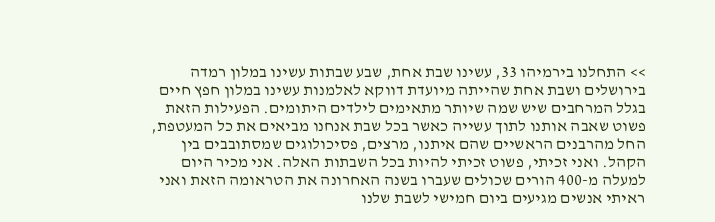>> התחלנו בירמיהו 33, עשינו שבת אחת, שבע שבתות עשינו במלון רמדה בירושלים ושבת אחת שהייתה מיועדת דווקא לאלמנות עשינו במלון חפץ חיים בגלל המרחבים שיש שמה שיותר מתאימים לילדים היתומים. הפעילות הזאת פשוט שאבה אותנו לתוך עשייה כאשר בכל שבת אנחנו מביאים את כל המעטפת, החל מהרבנים הראשיים שהם איתנו, מרצים, פסיכולוגים שמסתובבים בין הקהל. ואני זכיתי, פשוט זכיתי להיות בכל השבתות האלה. אני מכיר היום למעלה מ-400 הורים שכולים שעברו בשנה האחרונה את הטראומה הזאת ואני ראיתי אנשים מגיעים ביום חמישי לשבת שלנו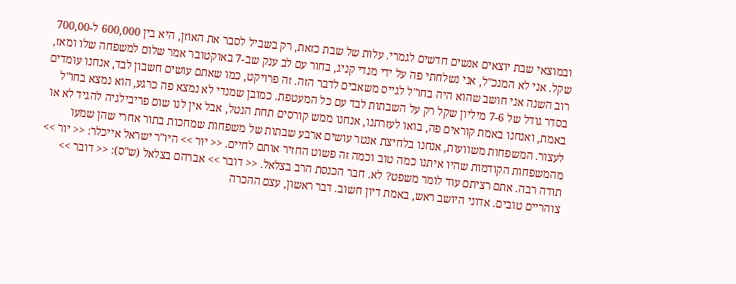ובמוצאי שבת יוצאים אנשים חדשים לגמרי. עלות של שבת כזאת, רק בשביל לסבר את האוזן, היא בין 600,000 ל-700,00 שקל. אני לא המנכ"ל, אני נשלחתי פה על ידי מנדי קניג, בחור עם לב ענק שב-7 באוקטובר אמר שלום למשפחה שלו ומאז, רוב השנה אני חושב שהוא היה בחו"ל לגייס משאבים לדבר הזה. זה פרויקט, כמו שאתם עושים חשבון לבד, אנחנו עומדים בסדר גודל של 7-6 מיליון שקל רק על השבתות לבד עם כל המעטפת. כמובן שמנדי לא נמצא פה כרגע, הוא נמצא בחו"ל באמת, ואנחנו באמת קוראים פה, בואו לעזרתנו, אנחנו ממש קורסים תחת הנטל, אבל אין לנו שום פריבילגיה להגיד לא או לעצור. המשפחות משוועות, אנחנו בלחיצת אנטר עושים ארבע שבתות של משפחות שמחכות בתור אחרי שהן שמעו מהמשפחות הקודמות שהיו איתנו כמה טוב וכמה זה פשוט החזיר אותם לחיים. << יור >> היו"ר ישראל אייכלר: << יור >> תודה רבה. אתם רציתם עוד לומר משפט? לא. חבר הכנסת הרב בצלאל. << דובר >> אברהם בצלאל (ש"ס): << דובר >> צוהריים טובים. אדוני היושב ראש, באמת דיון חשוב. דבר ראשון, עצם ההכרה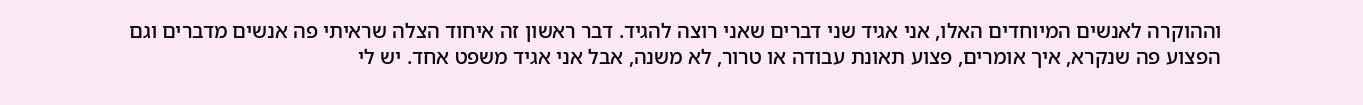וההוקרה לאנשים המיוחדים האלו, אני אגיד שני דברים שאני רוצה להגיד. דבר ראשון זה איחוד הצלה שראיתי פה אנשים מדברים וגם הפצוע פה שנקרא, איך אומרים, פצוע תאונת עבודה או טרור, לא משנה, אבל אני אגיד משפט אחד. יש לי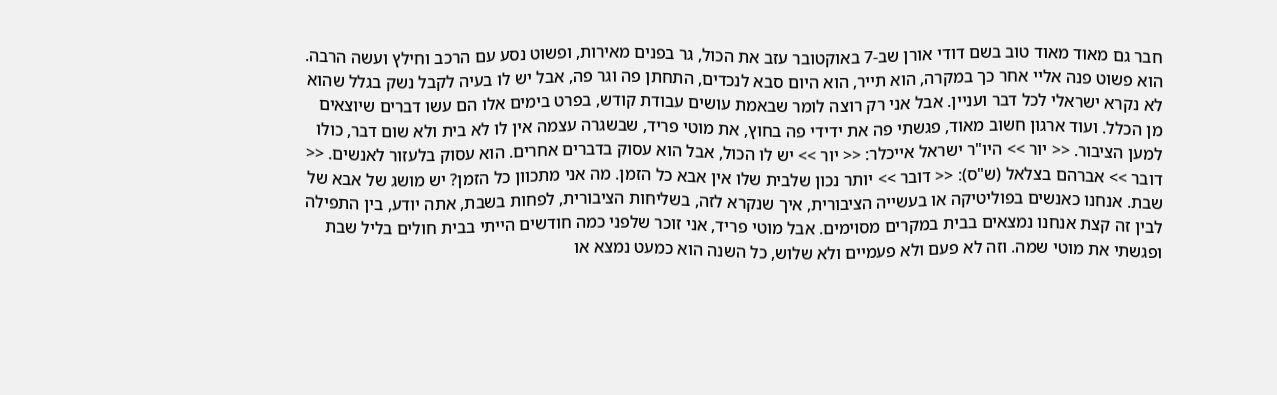חבר גם מאוד מאוד טוב בשם דודי אורן שב-7 באוקטובר עזב את הכול, גר בפנים מאירות, ופשוט נסע עם הרכב וחילץ ועשה הרבה. הוא פשוט פנה אליי אחר כך במקרה, הוא תייר, הוא היום סבא לנכדים, התחתן פה וגר פה, אבל יש לו בעיה לקבל נשק בגלל שהוא לא נקרא ישראלי לכל דבר ועניין. אבל אני רק רוצה לומר שבאמת עושים עבודת קודש, בפרט בימים אלו הם עשו דברים שיוצאים מן הכלל. ועוד ארגון חשוב מאוד, פגשתי פה את ידידי פה בחוץ, את מוטי פריד, שבשגרה עצמה אין לו לא בית ולא שום דבר, כולו למען הציבור. << יור >> היו"ר ישראל אייכלר: << יור >> יש לו הכול, אבל הוא עסוק בדברים אחרים. הוא עסוק בלעזור לאנשים. << דובר >> אברהם בצלאל (ש"ס): << דובר >> יותר נכון שלבית שלו אין אבא כל הזמן. מה אני מתכוון כל הזמן? יש מושג של אבא של שבת. אנחנו כאנשים בפוליטיקה או בעשייה הציבורית, איך שנקרא לזה, בשליחות הציבורית, לפחות בשבת, אתה יודע, בין התפילה לבין זה קצת אנחנו נמצאים בבית במקרים מסוימים. אבל מוטי פריד, אני זוכר שלפני כמה חודשים הייתי בבית חולים בליל שבת ופגשתי את מוטי שמה. וזה לא פעם ולא פעמיים ולא שלוש, כל השנה הוא כמעט נמצא או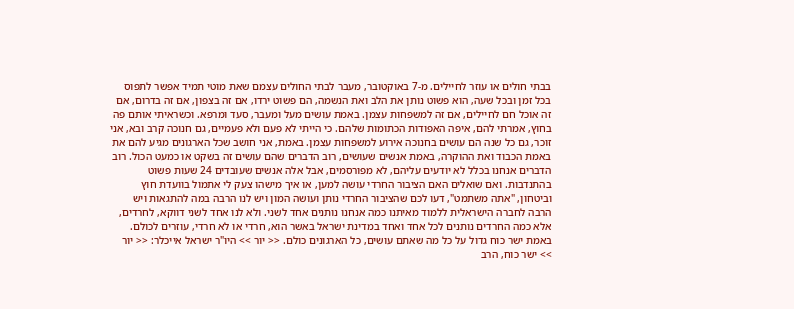בבתי חולים או עוזר לחיילים. מ-7 באוקטובר, מעבר לבתי החולים עצמם שאת מוטי תמיד אפשר לתפוס בכל זמן ובכל שעה, הוא פשוט נותן את הלב ואת הנשמה, הם פשוט ירדו, אם זה בצפון, אם זה בדרום, אם זה אוכל חם לחיילים, אם זה למשפחות עצמן. באמת עושים מעל ומעבר, סעד ומרפא. וכשראיתי אותם פה בחוץ, אמרתי להם, איפה האפודות הכתומות שלהם. כי הייתי לא פעם ולא פעמיים, גם חנוכה קרב ובא, אני זוכר, גם כל שנה הם עושים בחנוכה אירוע למשפחות עצמן. באמת, אני חושב שכל הארגונים מגיע להם את באמת הכבוד ואת ההוקרה, באמת אנשים שעושים, רוב הדברים שהם עושים זה בשקט או כמעט הכול. רוב הדברים אנחנו בכלל לא יודעים עליהם, לא מפורסמים, אבל אלה אנשים שעובדים 24 שעות פשוט בהתנדבות. ואם שואלים האם הציבור החרדי עושה למען, או איך מישהו צעק לי אתמול בוועדת חוץ וביטחון, "אתה משתמט", דעו לכם שהציבור החרדי נותן ועושה המון ויש לנו הרבה במה להתגאות ויש הרבה לחברה הישראלית ללמוד מאיתנו כמה אנחנו נותנים אחד לשני. ולא לנו אחד לשני דווקא, לחרדים, אלא כמה החרדים נותנים לכל אחד ואחד במדינת ישראל באשר הוא, חרדי או לא חרדי, עוזרים לכולם. באמת ישר כוח גדול על כל מה שאתם עושים, כל הארגונים כולם. << יור >> היו"ר ישראל אייכלר: << יור >> ישר כוח, הרב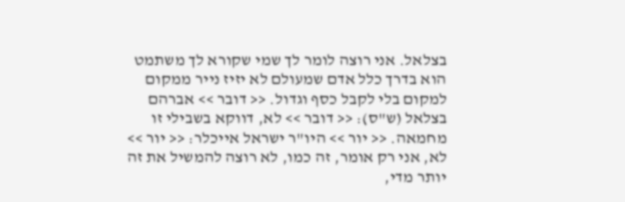בצלאל. אני רוצה לומר לך שמי שקורא לך משתמט הוא בדרך כלל אדם שמעולם לא יזיז נייר ממקום למקום בלי לקבל כסף וגדול. << דובר >> אברהם בצלאל (ש"ס): << דובר >> לא, דווקא בשבילי זו מחמאה. << יור >> היו"ר ישראל אייכלר: << יור >> לא, אני רק אומר, זה כמו, לא רוצה להמשיל את זה יותר מדי,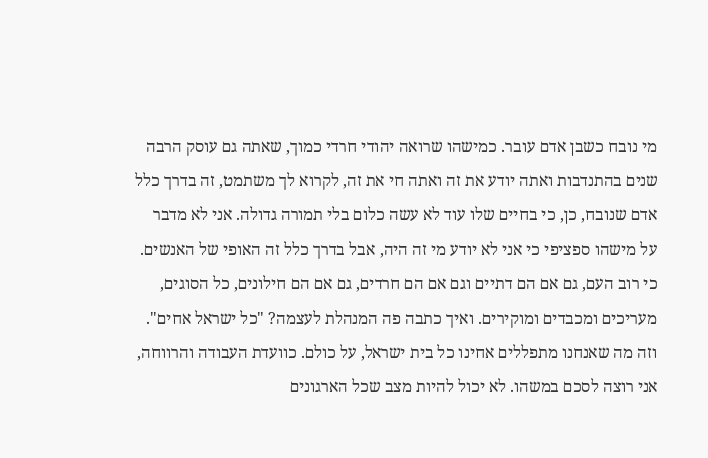מי נובח כשבן אדם עובר. כמישהו שרואה יהודי חרדי כמוך, שאתה גם עוסק הרבה שנים בהתנדבות ואתה יודע את זה ואתה חי את זה, לקרוא לך משתמט, זה בדרך כלל אדם שנובח, כן, כי בחיים שלו עוד לא עשה כלום בלי תמורה גדולה. אני לא מדבר על מישהו ספציפי כי אני לא יודע מי זה היה, אבל בדרך כלל זה האופי של האנשים. כי רוב העם, גם אם הם דתיים וגם אם הם חרדים, גם אם הם חילונים, כל הסוגים, מעריכים ומכבדים ומוקירים. ואיך כתבה פה המנהלת לעצמה? "כל ישראל אחים". וזה מה שאנחנו מתפללים אחינו כל בית ישראל, על כולם. כוועדת העבודה והרווחה, אני רוצה לסכם במשהו. לא יכול להיות מצב שכל הארגונים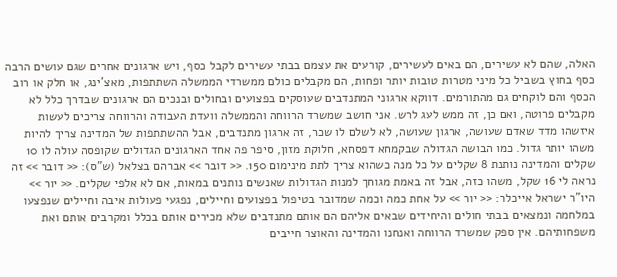האלה, שהם לא עשירים, הם באים לעשירים, קורעים את עצמם בבתי עשירים לקבל כסף, ויש ארגונים אחרים שגם עושים הרבה כסף בחוץ בשביל כל מיני מטרות טובות יותר ופחות, הם מקבלים כולם ממשרדי הממשלה השתתפות, מאצ'ינג, או חלק או רוב הכסף והם לוקחים גם מהתורמים. דווקא ארגוני המתנדבים שעוסקים בפצועים ובחולים ובנכים הם ארגונים שבדרך כלל לא מקבלים פרוטה, ואם כן, זה ממש לעג לרש. אני חושב שמשרד הרווחה והממשלה וועדת העבודה והרווחה צריכים לעשות איזשהו מדד שאדם שעושה, ארגון שעושה, לא לשלם לו שכר, זה ארגון מתנדבים, אבל ההשתתפות של המדינה צריך להיות משהו יותר גדול. כמו הבושה הגדולה שבקמחא דפסחא, חלוקת מזון, סיפר פה אחד הארגונים הגדולים שקופסה עולה לו 10 שקלים והמדינה נותנת 8 שקלים על כל מנה כשהוא צריך לתת מינימום 150. << דובר >> אברהם בצלאל (ש"ס): << דובר >> זה נראה לי 16 שקל, משהו כזה, אבל זה באמת מגוחך למנות הגדולות שאנשים נותנים במאות, אם לא אלפי שקלים. << יור >> היו"ר ישראל אייכלר: << יור >> על אחת כמה וכמה שמדובר בטיפול בפצועים וחיילים, נפגעי פעולות איבה וחיילים שנפצעו במלחמה ונמצאים בבתי חולים והיחידים שבאים אליהם הם אותם מתנדבים שלא מכירים אותם בכלל ומקרבים אותם ואת משפחותיהם. אין ספק שמשרד הרווחה ואנחנו והמדינה והאוצר חייבים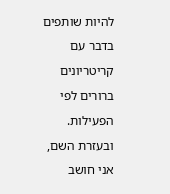להיות שותפים בדבר עם קריטריונים ברורים לפי הפעילות. ובעזרת השם, אני חושב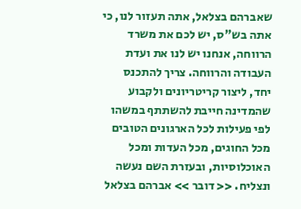שאברהם בצלאל, אתה תעזור לנו, כי אתה בש"ס, יש לכם את משרד הרווחה, אנחנו יש לנו את ועדת העבודה והרווחה. צריך להתכנס יחד, ליצור קריטריונים ולקבוע שהמדינה חייבת להשתתף במשהו לפי פעילות לכל הארגונים הטובים מכל החוגים, מכל העדות ומכל האוכלוסיות, ובעזרת השם נעשה ונצליח. << דובר >> אברהם בצלאל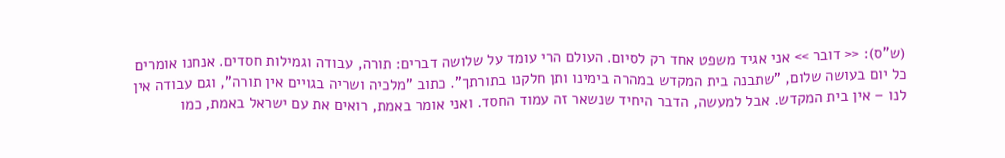(ש"ס): << דובר >> אני אגיד משפט אחד רק לסיום. העולם הרי עומד על שלושה דברים: תורה, עבודה וגמילות חסדים. אנחנו אומרים כל יום בעושה שלום, "שתבנה בית המקדש במהרה בימינו ותן חלקנו בתורתך". כתוב "מלכיה ושריה בגויים אין תורה", וגם עבודה אין לנו – אין בית המקדש. אבל למעשה, הדבר היחיד שנשאר זה עמוד החסד. ואני אומר באמת, רואים את עם ישראל באמת, כמו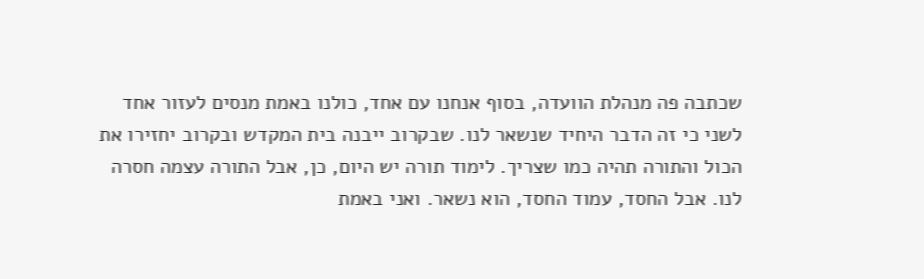שכתבה פה מנהלת הוועדה, בסוף אנחנו עם אחד, כולנו באמת מנסים לעזור אחד לשני כי זה הדבר היחיד שנשאר לנו. שבקרוב ייבנה בית המקדש ובקרוב יחזירו את הכול והתורה תהיה כמו שצריך. לימוד תורה יש היום, כן, אבל התורה עצמה חסרה לנו. אבל החסד, עמוד החסד, הוא נשאר. ואני באמת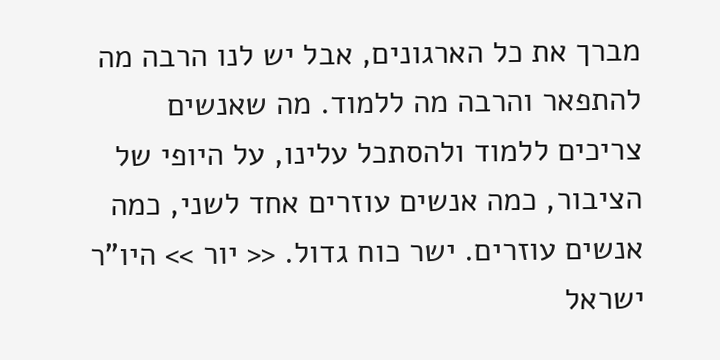מברך את כל הארגונים, אבל יש לנו הרבה מה להתפאר והרבה מה ללמוד. מה שאנשים צריכים ללמוד ולהסתכל עלינו, על היופי של הציבור, כמה אנשים עוזרים אחד לשני, כמה אנשים עוזרים. ישר כוח גדול. << יור >> היו"ר ישראל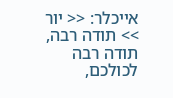אייכלר: << יור >> תודה רבה, תודה רבה לכולכם,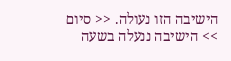הישיבה הזו נעולה. << סיום >> הישיבה ננעלה בשעה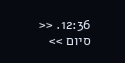12:36. << סיום >>